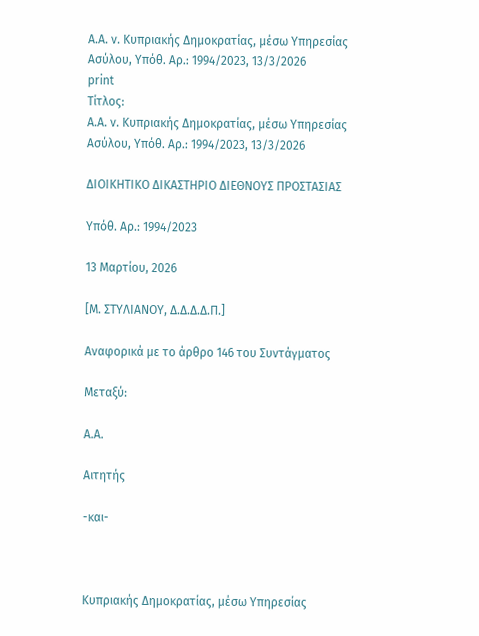A.A. ν. Κυπριακής Δημοκρατίας, μέσω Υπηρεσίας Ασύλου, Υπόθ. Αρ.: 1994/2023, 13/3/2026
print
Τίτλος:
A.A. ν. Κυπριακής Δημοκρατίας, μέσω Υπηρεσίας Ασύλου, Υπόθ. Αρ.: 1994/2023, 13/3/2026

ΔΙΟΙΚΗΤΙΚΟ ΔΙΚΑΣΤΗΡΙΟ ΔΙΕΘΝΟΥΣ ΠΡΟΣΤΑΣΙΑΣ

Υπόθ. Αρ.: 1994/2023

13 Μαρτίου, 2026

[Μ. ΣΤΥΛΙΑΝΟΥ, Δ.Δ.Δ.Δ.Π.]

Αναφορικά με το άρθρο 146 του Συντάγματος

Μεταξύ:

A.A.

Αιτητής

-και-



Κυπριακής Δημοκρατίας, μέσω Υπηρεσίας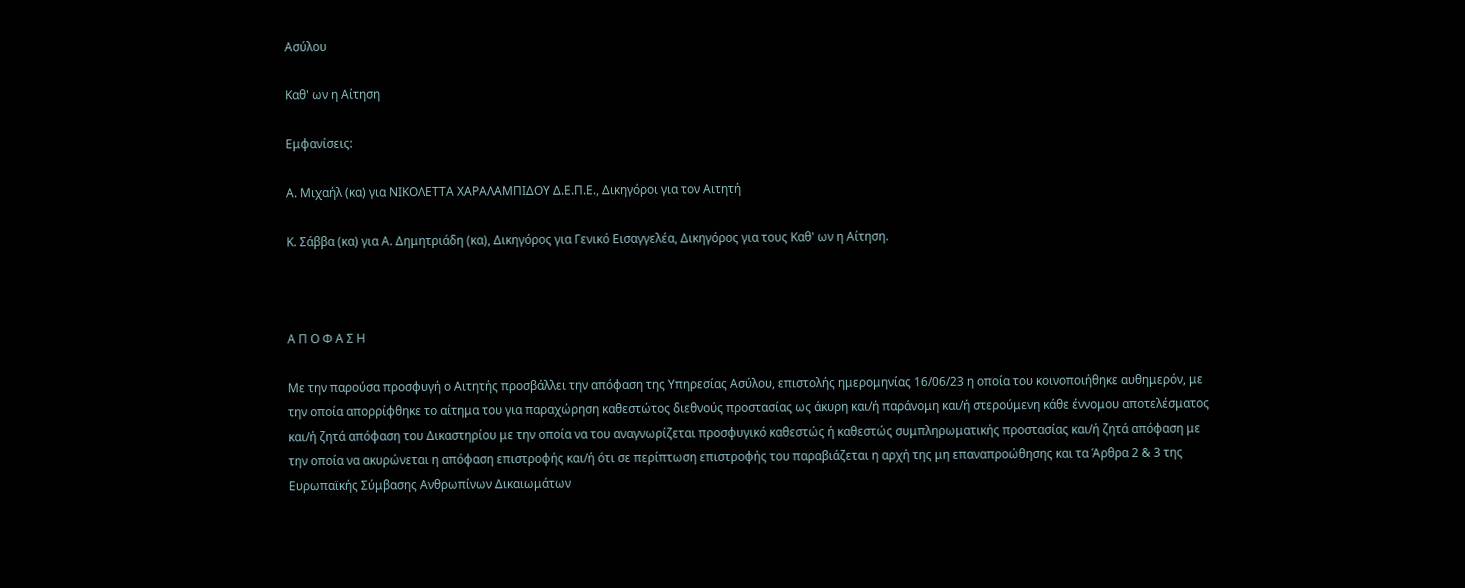Ασύλου

Καθ' ων η Αίτηση

Εμφανίσεις:

Α. Μιχαήλ (κα) για ΝΙΚΟΛΕΤΤΑ ΧΑΡΑΛΑΜΠΙΔΟΥ Δ.Ε.Π.Ε., Δικηγόροι για τον Αιτητή

Κ. Σάββα (κα) για Α. Δημητριάδη (κα), Δικηγόρος για Γενικό Εισαγγελέα, Δικηγόρος για τους Καθ' ων η Αίτηση.



Α Π Ο Φ Α Σ Η

Με την παρούσα προσφυγή ο Αιτητής προσβάλλει την απόφαση της Υπηρεσίας Ασύλου, επιστολής ημερομηνίας 16/06/23 η οποία του κοινοποιήθηκε αυθημερόν, με την οποία απορρίφθηκε το αίτημα του για παραχώρηση καθεστώτος διεθνούς προστασίας ως άκυρη και/ή παράνομη και/ή στερούμενη κάθε έννομου αποτελέσματος και/ή ζητά απόφαση του Δικαστηρίου με την οποία να του αναγνωρίζεται προσφυγικό καθεστώς ή καθεστώς συμπληρωματικής προστασίας και/ή ζητά απόφαση με την οποία να ακυρώνεται η απόφαση επιστροφής και/ή ότι σε περίπτωση επιστροφής του παραβιάζεται η αρχή της μη επαναπροώθησης και τα Άρθρα 2 & 3 της Ευρωπαϊκής Σύμβασης Ανθρωπίνων Δικαιωμάτων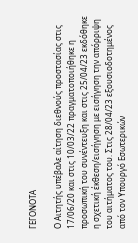ΓΕΓΟΝΟΤΑ

Ο Αιτητής υπέβαλε αίτηση διεθνούς προστασίας στις 17/06/20 και στις 10/03/22 πραγματοποιήθηκε η προσωπική του συνέντευξη και στις 25/04/23 εκδόθηκε η σχετική έκθεση/εισήγηση με εισήγηση την απόρριψη του αιτήματος του. Στις 28/04/23 εξουσιοδοτημένος από τον Υπουργό Εσωτερικών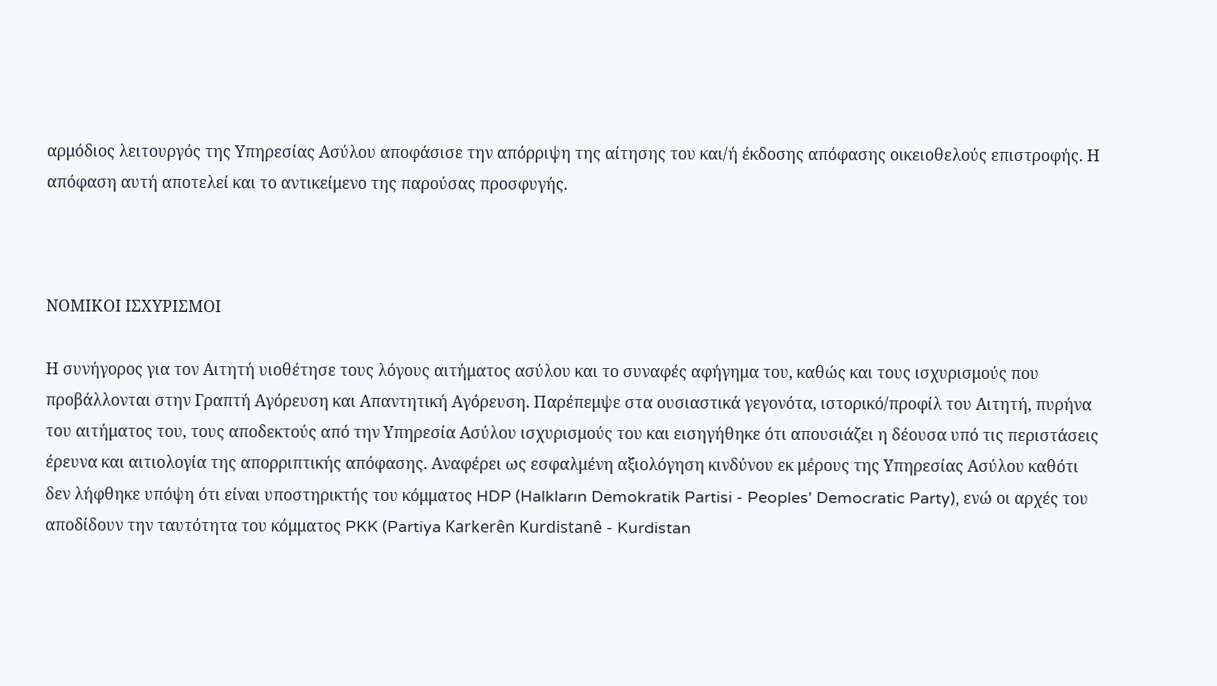αρμόδιος λειτουργός της Υπηρεσίας Ασύλου αποφάσισε την απόρριψη της αίτησης του και/ή έκδοσης απόφασης οικειοθελούς επιστροφής. Η απόφαση αυτή αποτελεί και το αντικείμενο της παρούσας προσφυγής.



ΝΟΜΙΚΟΙ ΙΣΧΥΡΙΣΜΟΙ

Η συνήγορος για τον Αιτητή υιοθέτησε τους λόγους αιτήματος ασύλου και το συναφές αφήγημα του, καθώς και τους ισχυρισμούς που προβάλλονται στην Γραπτή Αγόρευση και Απαντητική Αγόρευση. Παρέπεμψε στα ουσιαστικά γεγονότα, ιστορικό/προφίλ του Αιτητή, πυρήνα του αιτήματος του, τους αποδεκτούς από την Υπηρεσία Ασύλου ισχυρισμούς του και εισηγήθηκε ότι απουσιάζει η δέουσα υπό τις περιστάσεις έρευνα και αιτιολογία της απορριπτικής απόφασης. Αναφέρει ως εσφαλμένη αξιολόγηση κινδύνου εκ μέρους της Υπηρεσίας Ασύλου καθότι δεν λήφθηκε υπόψη ότι είναι υποστηρικτής του κόμματος HDP (Halkların Demokratik Partisi - Peoples' Democratic Party), ενώ οι αρχές του αποδίδουν την ταυτότητα του κόμματος PKK (Partiya Karkerên Kurdistanê - Kurdistan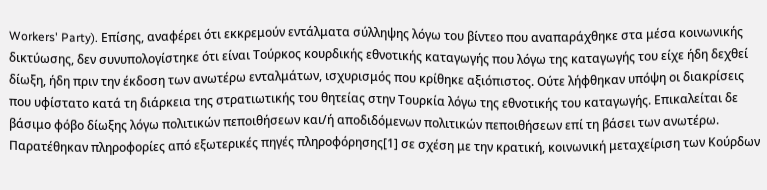Workers' Party). Επίσης, αναφέρει ότι εκκρεμούν εντάλματα σύλληψης λόγω του βίντεο που αναπαράχθηκε στα μέσα κοινωνικής δικτύωσης, δεν συνυπολογίστηκε ότι είναι Τούρκος κουρδικής εθνοτικής καταγωγής που λόγω της καταγωγής του είχε ήδη δεχθεί δίωξη, ήδη πριν την έκδοση των ανωτέρω ενταλμάτων, ισχυρισμός που κρίθηκε αξιόπιστος. Ούτε λήφθηκαν υπόψη οι διακρίσεις που υφίστατο κατά τη διάρκεια της στρατιωτικής του θητείας στην Τουρκία λόγω της εθνοτικής του καταγωγής. Επικαλείται δε βάσιμο φόβο δίωξης λόγω πολιτικών πεποιθήσεων και/ή αποδιδόμενων πολιτικών πεποιθήσεων επί τη βάσει των ανωτέρω. Παρατέθηκαν πληροφορίες από εξωτερικές πηγές πληροφόρησης[1] σε σχέση με την κρατική, κοινωνική μεταχείριση των Κούρδων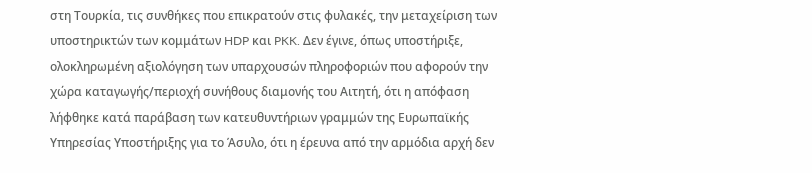στη Τουρκία, τις συνθήκες που επικρατούν στις φυλακές, την μεταχείριση των υποστηρικτών των κομμάτων HDP και PKK. Δεν έγινε, όπως υποστήριξε, ολοκληρωμένη αξιολόγηση των υπαρχουσών πληροφοριών που αφορούν την χώρα καταγωγής/περιοχή συνήθους διαμονής του Αιτητή, ότι η απόφαση λήφθηκε κατά παράβαση των κατευθυντήριων γραμμών της Ευρωπαϊκής Υπηρεσίας Υποστήριξης για το Άσυλο, ότι η έρευνα από την αρμόδια αρχή δεν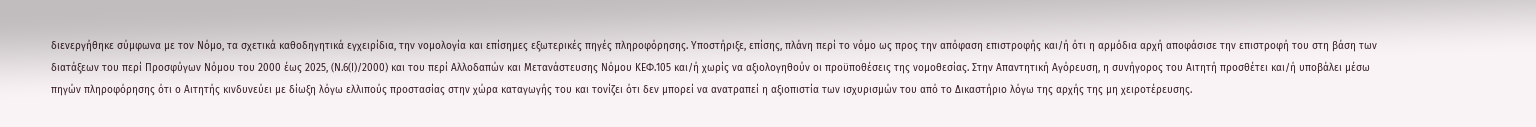διενεργήθηκε σύμφωνα με τον Νόμο, τα σχετικά καθοδηγητικά εγχειρίδια, την νομολογία και επίσημες εξωτερικές πηγές πληροφόρησης. Υποστήριξε, επίσης, πλάνη περί το νόμο ως προς την απόφαση επιστροφής και/ή ότι η αρμόδια αρχή αποφάσισε την επιστροφή του στη βάση των διατάξεων του περί Προσφύγων Νόμου του 2000 έως 2025, (Ν.6(Ι)/2000) και του περί Αλλοδαπών και Μετανάστευσης Νόμου ΚΕΦ.105 και/ή χωρίς να αξιολογηθούν οι προϋποθέσεις της νομοθεσίας. Στην Απαντητική Αγόρευση, η συνήγορος του Αιτητή προσθέτει και/ή υποβάλει μέσω πηγών πληροφόρησης ότι ο Αιτητής κινδυνεύει με δίωξη λόγω ελλιπούς προστασίας στην χώρα καταγωγής του και τονίζει ότι δεν μπορεί να ανατραπεί η αξιοπιστία των ισχυρισμών του από το Δικαστήριο λόγω της αρχής της μη χειροτέρευσης.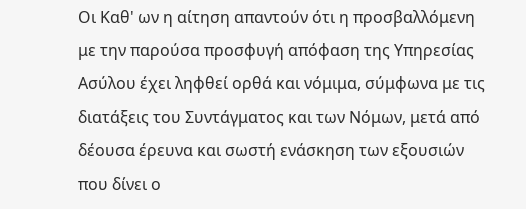Οι Καθ' ων η αίτηση απαντούν ότι η προσβαλλόμενη με την παρούσα προσφυγή απόφαση της Υπηρεσίας Ασύλου έχει ληφθεί ορθά και νόμιμα, σύμφωνα με τις διατάξεις του Συντάγματος και των Νόμων, μετά από δέουσα έρευνα και σωστή ενάσκηση των εξουσιών που δίνει ο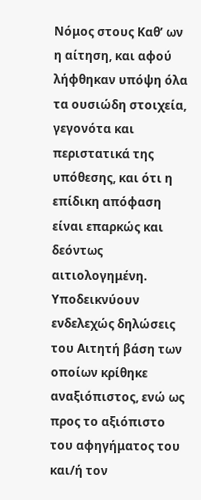Νόμος στους Καθ’ ων η αίτηση, και αφού λήφθηκαν υπόψη όλα τα ουσιώδη στοιχεία, γεγονότα και περιστατικά της υπόθεσης, και ότι η επίδικη απόφαση είναι επαρκώς και δεόντως αιτιολογημένη. Υποδεικνύουν ενδελεχώς δηλώσεις του Αιτητή βάση των οποίων κρίθηκε αναξιόπιστος, ενώ ως προς το αξιόπιστο του αφηγήματος του και/ή τον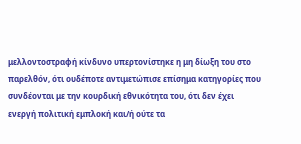μελλοντοστραφή κίνδυνο υπερτονίστηκε η μη δίωξη του στο παρελθόν, ότι ουδέποτε αντιμετώπισε επίσημα κατηγορίες που συνδέονται με την κουρδική εθνικότητα του, ότι δεν έχει ενεργή πολιτική εμπλοκή και/ή ούτε τα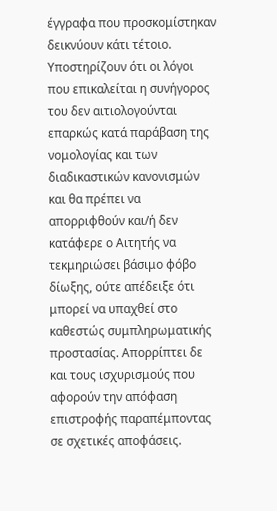έγγραφα που προσκομίστηκαν δεικνύουν κάτι τέτοιο.  Υποστηρίζουν ότι οι λόγοι που επικαλείται η συνήγορος του δεν αιτιολογούνται επαρκώς κατά παράβαση της νομολογίας και των διαδικαστικών κανονισμών και θα πρέπει να απορριφθούν και/ή δεν κατάφερε ο Αιτητής να τεκμηριώσει βάσιμο φόβο δίωξης, ούτε απέδειξε ότι μπορεί να υπαχθεί στο καθεστώς συμπληρωματικής προστασίας. Απορρίπτει δε και τους ισχυρισμούς που αφορούν την απόφαση επιστροφής παραπέμποντας σε σχετικές αποφάσεις.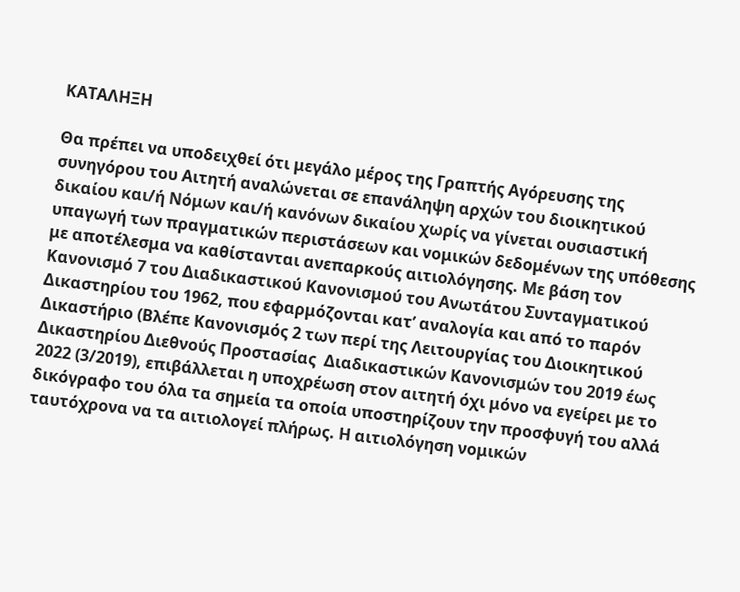ΚΑΤΑΛΗΞΗ

Θα πρέπει να υποδειχθεί ότι μεγάλο μέρος της Γραπτής Αγόρευσης της συνηγόρου του Αιτητή αναλώνεται σε επανάληψη αρχών του διοικητικού δικαίου και/ή Νόμων και/ή κανόνων δικαίου χωρίς να γίνεται ουσιαστική υπαγωγή των πραγματικών περιστάσεων και νομικών δεδομένων της υπόθεσης με αποτέλεσμα να καθίστανται ανεπαρκούς αιτιολόγησης. Με βάση τον Κανονισμό 7 του Διαδικαστικού Κανονισμού του Ανωτάτου Συνταγματικού Δικαστηρίου του 1962, που εφαρμόζονται κατ’ αναλογία και από το παρόν Δικαστήριο (Βλέπε Κανονισμός 2 των περί της Λειτουργίας του Διοικητικού Δικαστηρίου Διεθνούς Προστασίας  Διαδικαστικών Κανονισμών του 2019 έως 2022 (3/2019), επιβάλλεται η υποχρέωση στον αιτητή όχι μόνο να εγείρει με το δικόγραφο του όλα τα σημεία τα οποία υποστηρίζουν την προσφυγή του αλλά ταυτόχρονα να τα αιτιολογεί πλήρως. Η αιτιολόγηση νομικών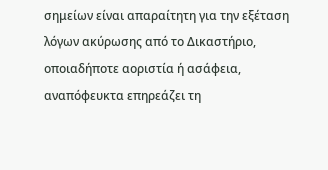σημείων είναι απαραίτητη για την εξέταση λόγων ακύρωσης από το Δικαστήριο, οποιαδήποτε αοριστία ή ασάφεια, αναπόφευκτα επηρεάζει τη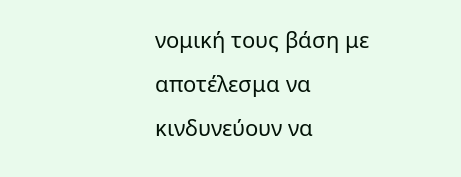νομική τους βάση με αποτέλεσμα να κινδυνεύουν να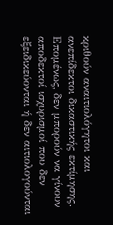κριθούν αναιτιολόγητοι και ανεπίδεκτοι δικαστικής εκτίμησης. Επομένως, δεν μπορούν να γίνουν αποδεκτοί ισχυρισμοί που δεν εξειδικεύονται ή δεν αιτιολογούνται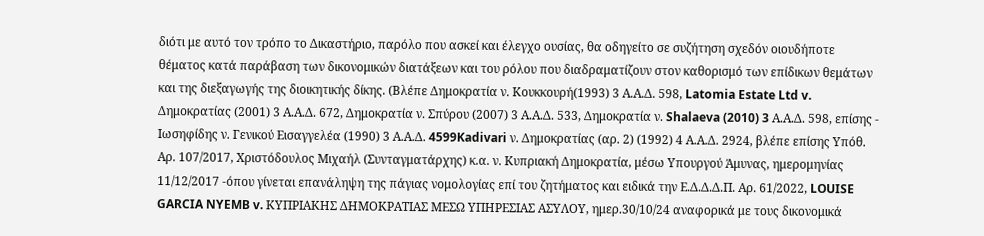διότι με αυτό τον τρόπο το Δικαστήριο, παρόλο που ασκεί και έλεγχο ουσίας, θα οδηγείτο σε συζήτηση σχεδόν οιουδήποτε θέματος κατά παράβαση των δικονομικών διατάξεων και του ρόλου που διαδραματίζουν στον καθορισμό των επίδικων θεμάτων και της διεξαγωγής της διοικητικής δίκης. (Βλέπε Δημοκρατία ν. Κουκκουρή(1993) 3 Α.Α.Δ. 598, Latomia Estate Ltd v. Δημοκρατίας (2001) 3 Α.Α.Δ. 672, Δημοκρατία ν. Σπύρου (2007) 3 Α.Α.Δ. 533, Δημοκρατία ν. Shalaeva (2010) 3 Α.Α.Δ. 598, επίσης - Ιωσηφίδης ν. Γενικού Εισαγγελέα (1990) 3 Α.Α.Δ. 4599Kadivari ν. Δημοκρατίας (αρ. 2) (1992) 4 Α.Α.Δ. 2924, βλέπε επίσης Υπόθ. Αρ. 107/2017, Χριστόδουλος Μιχαήλ (Συνταγματάρχης) κ.α. ν. Κυπριακή Δημοκρατία, μέσω Υπουργού Άμυνας, ημερομηνίας 11/12/2017 -όπου γίνεται επανάληψη της πάγιας νομολογίας επί του ζητήματος και ειδικά την Ε.Δ.Δ.Δ.Π. Αρ. 61/2022, LOUISE GARCIA NYEMB v. ΚΥΠΡΙΑΚΗΣ ΔΗΜΟΚΡΑΤΙΑΣ ΜΕΣΩ ΥΠΗΡΕΣΙΑΣ ΑΣΥΛΟΥ, ημερ.30/10/24 αναφορικά με τους δικονομικά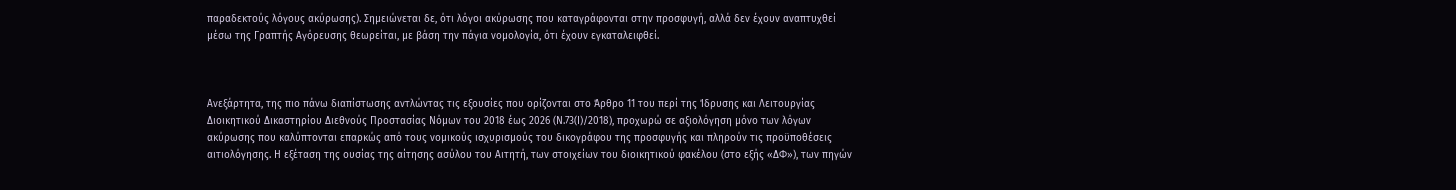παραδεκτούς λόγους ακύρωσης). Σημειώνεται δε, ότι λόγοι ακύρωσης που καταγράφονται στην προσφυγή, αλλά δεν έχουν αναπτυχθεί μέσω της Γραπτής Αγόρευσης θεωρείται, με βάση την πάγια νομολογία, ότι έχουν εγκαταλειφθεί.



Ανεξάρτητα, της πιο πάνω διαπίστωσης αντλώντας τις εξουσίες που ορίζονται στο Άρθρο 11 του περί της Ίδρυσης και Λειτουργίας Διοικητικού Δικαστηρίου Διεθνούς Προστασίας Νόμων του 2018 έως 2026 (Ν.73(Ι)/2018), προχωρώ σε αξιολόγηση μόνο των λόγων ακύρωσης που καλύπτονται επαρκώς από τους νομικούς ισχυρισμούς του δικογράφου της προσφυγής και πληρούν τις προϋποθέσεις αιτιολόγησης. Η εξέταση της ουσίας της αίτησης ασύλου του Αιτητή, των στοιχείων του διοικητικού φακέλου (στο εξής «ΔΦ»), των πηγών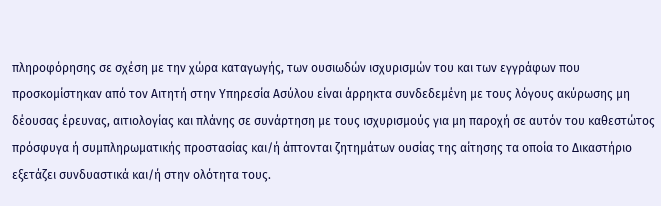πληροφόρησης σε σχέση με την χώρα καταγωγής, των ουσιωδών ισχυρισμών του και των εγγράφων που προσκομίστηκαν από τον Αιτητή στην Υπηρεσία Ασύλου είναι άρρηκτα συνδεδεμένη με τους λόγους ακύρωσης μη δέουσας έρευνας, αιτιολογίας και πλάνης σε συνάρτηση με τους ισχυρισμούς για μη παροχή σε αυτόν του καθεστώτος πρόσφυγα ή συμπληρωματικής προστασίας και/ή άπτονται ζητημάτων ουσίας της αίτησης τα οποία το Δικαστήριο εξετάζει συνδυαστικά και/ή στην ολότητα τους.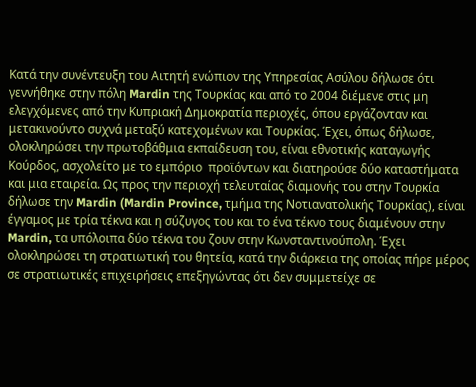Κατά την συνέντευξη του Αιτητή ενώπιον της Υπηρεσίας Ασύλου δήλωσε ότι γεννήθηκε στην πόλη Mardin της Τουρκίας και από το 2004 διέμενε στις μη ελεγχόμενες από την Κυπριακή Δημοκρατία περιοχές, όπου εργάζονταν και μετακινούντο συχνά μεταξύ κατεχομένων και Τουρκίας. Έχει, όπως δήλωσε, ολοκληρώσει την πρωτοβάθμια εκπαίδευση του, είναι εθνοτικής καταγωγής Κούρδος, ασχολείτο με το εμπόριο  προϊόντων και διατηρούσε δύο καταστήματα και μια εταιρεία. Ως προς την περιοχή τελευταίας διαμονής του στην Τουρκία δήλωσε την Mardin (Mardin Province, τμήμα της Νοτιανατολικής Τουρκίας), είναι έγγαμος με τρία τέκνα και η σύζυγος του και το ένα τέκνο τους διαμένουν στην Mardin, τα υπόλοιπα δύο τέκνα του ζουν στην Κωνσταντινούπολη. Έχει ολοκληρώσει τη στρατιωτική του θητεία, κατά την διάρκεια της οποίας πήρε μέρος σε στρατιωτικές επιχειρήσεις επεξηγώντας ότι δεν συμμετείχε σε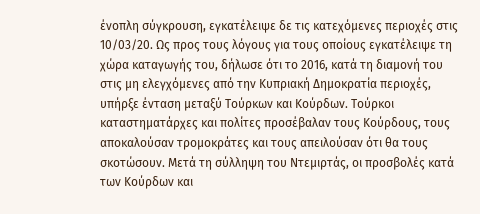ένοπλη σύγκρουση, εγκατέλειψε δε τις κατεχόμενες περιοχές στις 10/03/20. Ως προς τους λόγους για τους οποίους εγκατέλειψε τη χώρα καταγωγής του, δήλωσε ότι το 2016, κατά τη διαμονή του στις μη ελεγχόμενες από την Κυπριακή Δημοκρατία περιοχές, υπήρξε ένταση μεταξύ Τούρκων και Κούρδων. Τούρκοι καταστηματάρχες και πολίτες προσέβαλαν τους Κούρδους, τους αποκαλούσαν τρομοκράτες και τους απειλούσαν ότι θα τους σκοτώσουν. Μετά τη σύλληψη του Ντεμιρτάς, οι προσβολές κατά των Κούρδων και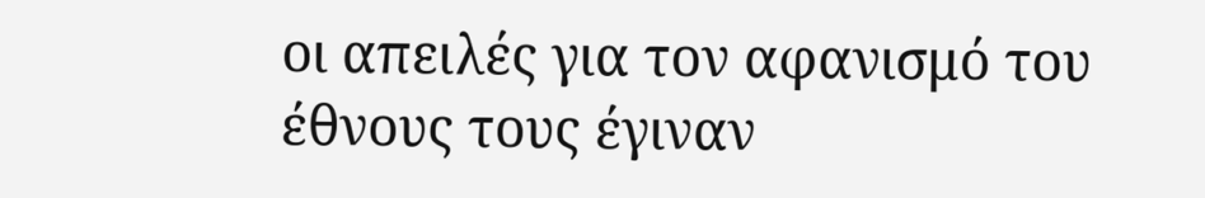οι απειλές για τον αφανισμό του έθνους τους έγιναν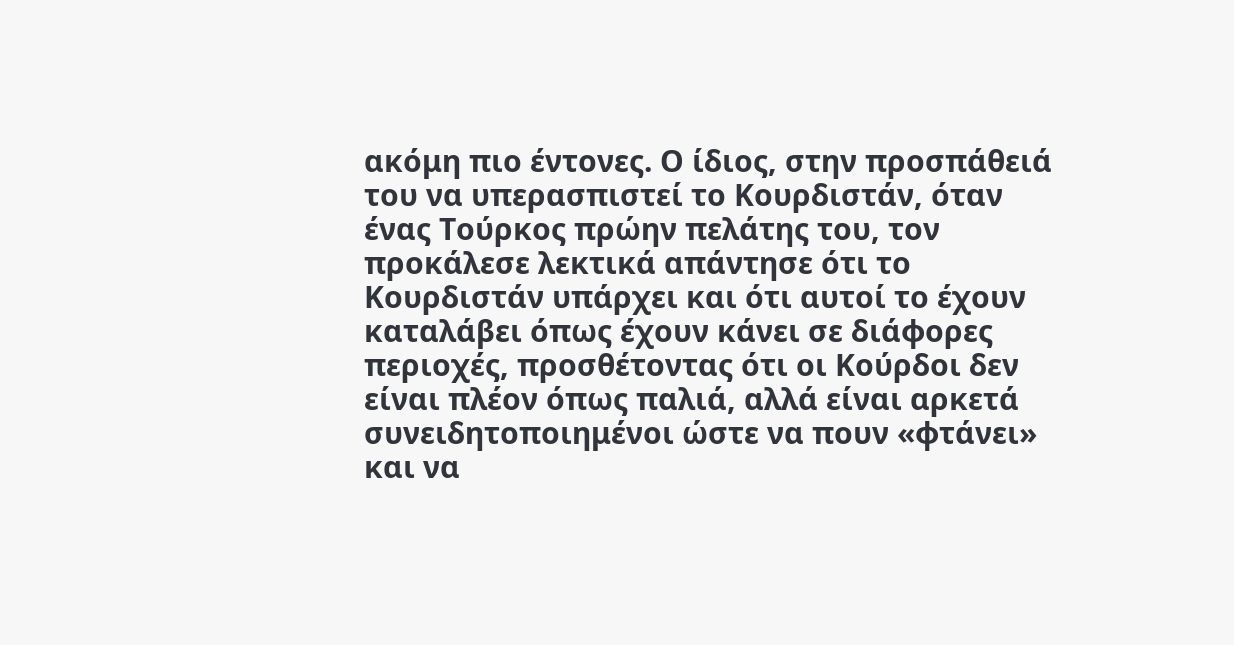ακόμη πιο έντονες. Ο ίδιος, στην προσπάθειά του να υπερασπιστεί το Κουρδιστάν, όταν ένας Τούρκος πρώην πελάτης του, τον προκάλεσε λεκτικά απάντησε ότι το Κουρδιστάν υπάρχει και ότι αυτοί το έχουν καταλάβει όπως έχουν κάνει σε διάφορες περιοχές, προσθέτοντας ότι οι Κούρδοι δεν είναι πλέον όπως παλιά, αλλά είναι αρκετά συνειδητοποιημένοι ώστε να πουν «φτάνει» και να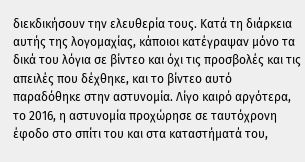διεκδικήσουν την ελευθερία τους. Κατά τη διάρκεια αυτής της λογομαχίας, κάποιοι κατέγραψαν μόνο τα δικά του λόγια σε βίντεο και όχι τις προσβολές και τις απειλές που δέχθηκε, και το βίντεο αυτό παραδόθηκε στην αστυνομία. Λίγο καιρό αργότερα, το 2016, η αστυνομία προχώρησε σε ταυτόχρονη έφοδο στο σπίτι του και στα καταστήματά του,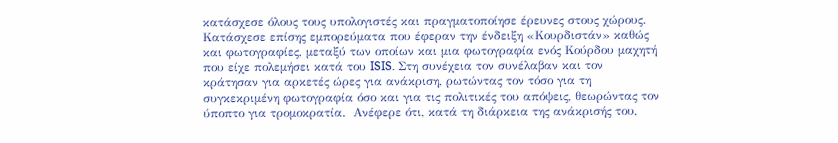κατάσχεσε όλους τους υπολογιστές και πραγματοποίησε έρευνες στους χώρους. Κατάσχεσε επίσης εμπορεύματα που έφεραν την ένδειξη «Κουρδιστάν» καθώς και φωτογραφίες, μεταξύ των οποίων και μια φωτογραφία ενός Κούρδου μαχητή που είχε πολεμήσει κατά του ISIS. Στη συνέχεια τον συνέλαβαν και τον κράτησαν για αρκετές ώρες για ανάκριση, ρωτώντας τον τόσο για τη συγκεκριμένη φωτογραφία όσο και για τις πολιτικές του απόψεις, θεωρώντας τον ύποπτο για τρομοκρατία.  Ανέφερε ότι, κατά τη διάρκεια της ανάκρισής του,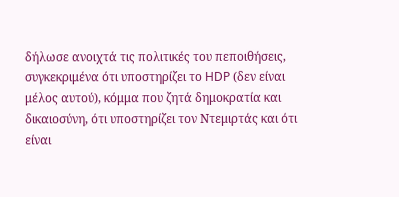δήλωσε ανοιχτά τις πολιτικές του πεποιθήσεις, συγκεκριμένα ότι υποστηρίζει το HDP (δεν είναι μέλος αυτού), κόμμα που ζητά δημοκρατία και δικαιοσύνη, ότι υποστηρίζει τον Ντεμιρτάς και ότι είναι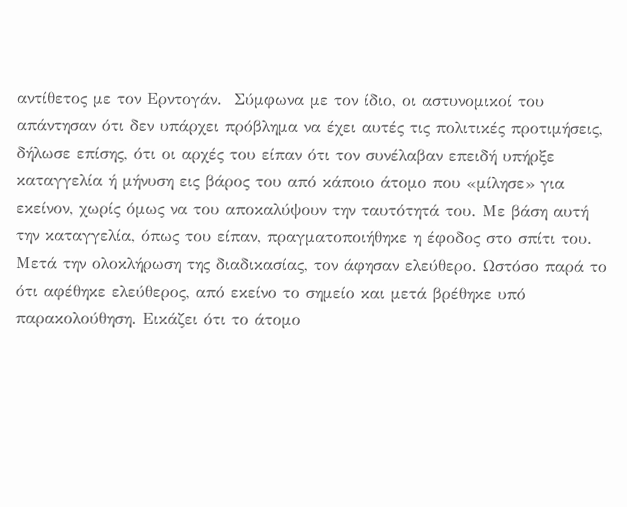αντίθετος με τον Ερντογάν.  Σύμφωνα με τον ίδιο, οι αστυνομικοί του απάντησαν ότι δεν υπάρχει πρόβλημα να έχει αυτές τις πολιτικές προτιμήσεις, δήλωσε επίσης, ότι οι αρχές του είπαν ότι τον συνέλαβαν επειδή υπήρξε καταγγελία ή μήνυση εις βάρος του από κάποιο άτομο που «μίλησε» για εκείνον, χωρίς όμως να του αποκαλύψουν την ταυτότητά του. Με βάση αυτή την καταγγελία, όπως του είπαν, πραγματοποιήθηκε η έφοδος στο σπίτι του. Μετά την ολοκλήρωση της διαδικασίας, τον άφησαν ελεύθερο. Ωστόσο παρά το ότι αφέθηκε ελεύθερος, από εκείνο το σημείο και μετά βρέθηκε υπό παρακολούθηση. Εικάζει ότι το άτομο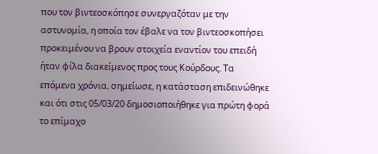που τον βιντεοσκόπησε συνεργαζόταν με την αστυνομία, η οποία τον έβαλε να τον βιντεοσκοπήσει προκειμένου να βρουν στοιχεία εναντίον του επειδή ήταν φίλα διακείμενος προς τους Κούρδους. Τα επόμενα χρόνια, σημείωσε, η κατάσταση επιδεινώθηκε και ότι στις 05/03/20 δημοσιοποιήθηκε για πρώτη φορά το επίμαχο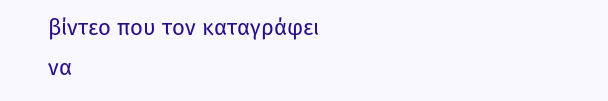βίντεο που τον καταγράφει να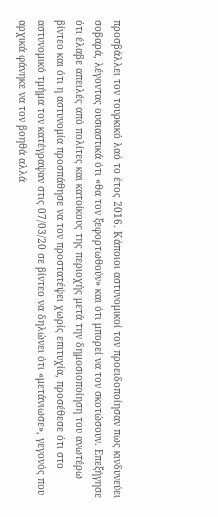προσβάλλει τον τουρκικό λαό το έτος 2016. Κάποιοι αστυνομικοί τον προειδοποίησαν πως κινδυνεύει σοβαρά, λέγοντας ουσιαστικά ότι «θα τον ξεφορτωθούν» και ότι μπορεί να τον σκοτώσουν. Επεξήγησε ότι έλαβε απειλές από πολίτες και κατοίκους της περιοχής μετά την δημοσιοποίηση του ανωτέρω βίντεο και ότι η αστυνομία προσπάθησε να τον προστατέψει χωρίς επιτυχία, προσέθεσε ότι στο αστυνομικό τμήμα τον κατέγραψαν στις 07/03/20 σε βίντεο να δηλώνει ότι «μετάνιωσε», γεγονός που αρχικά φάνηκε να τον βοηθά αλλά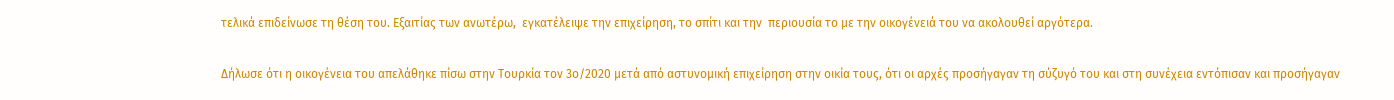τελικά επιδείνωσε τη θέση του. Εξαιτίας των ανωτέρω,  εγκατέλειψε την επιχείρηση, το σπίτι και την  περιουσία το με την οικογένειά του να ακολουθεί αργότερα.

Δήλωσε ότι η οικογένεια του απελάθηκε πίσω στην Τουρκία τον 3ο/2020 μετά από αστυνομική επιχείρηση στην οικία τους, ότι οι αρχές προσήγαγαν τη σύζυγό του και στη συνέχεια εντόπισαν και προσήγαγαν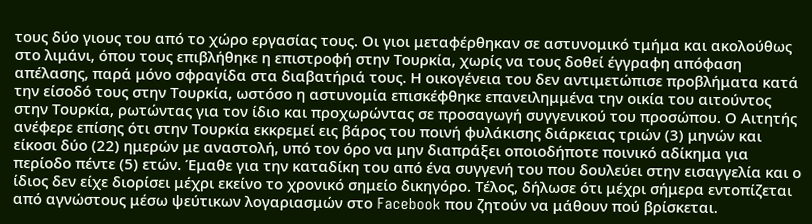τους δύο γιους του από το χώρο εργασίας τους. Οι γιοι μεταφέρθηκαν σε αστυνομικό τμήμα και ακολούθως στο λιμάνι, όπου τους επιβλήθηκε η επιστροφή στην Τουρκία, χωρίς να τους δοθεί έγγραφη απόφαση απέλασης, παρά μόνο σφραγίδα στα διαβατήριά τους. Η οικογένεια του δεν αντιμετώπισε προβλήματα κατά την είσοδό τους στην Τουρκία, ωστόσο η αστυνομία επισκέφθηκε επανειλημμένα την οικία του αιτούντος στην Τουρκία, ρωτώντας για τον ίδιο και προχωρώντας σε προσαγωγή συγγενικού του προσώπου. Ο Αιτητής ανέφερε επίσης ότι στην Τουρκία εκκρεμεί εις βάρος του ποινή φυλάκισης διάρκειας τριών (3) μηνών και είκοσι δύο (22) ημερών με αναστολή, υπό τον όρο να μην διαπράξει οποιοδήποτε ποινικό αδίκημα για περίοδο πέντε (5) ετών. Έμαθε για την καταδίκη του από ένα συγγενή του που δουλεύει στην εισαγγελία και ο ίδιος δεν είχε διορίσει μέχρι εκείνο το χρονικό σημείο δικηγόρο. Τέλος, δήλωσε ότι μέχρι σήμερα εντοπίζεται από αγνώστους μέσω ψεύτικων λογαριασμών στο Facebook που ζητούν να μάθουν πού βρίσκεται.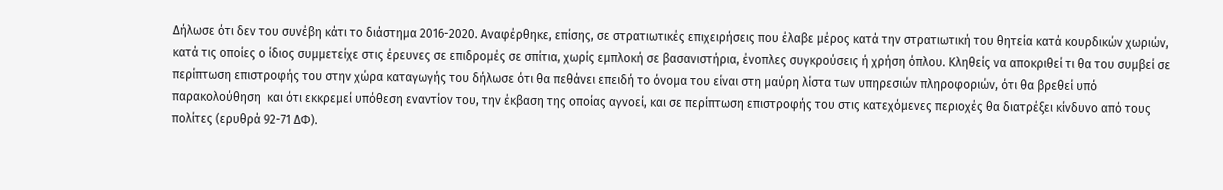Δήλωσε ότι δεν του συνέβη κάτι το διάστημα 2016-2020. Αναφέρθηκε, επίσης, σε στρατιωτικές επιχειρήσεις που έλαβε μέρος κατά την στρατιωτική του θητεία κατά κουρδικών χωριών, κατά τις οποίες ο ίδιος συμμετείχε στις έρευνες σε επιδρομές σε σπίτια, χωρίς εμπλοκή σε βασανιστήρια, ένοπλες συγκρούσεις ή χρήση όπλου. Κληθείς να αποκριθεί τι θα του συμβεί σε περίπτωση επιστροφής του στην χώρα καταγωγής του δήλωσε ότι θα πεθάνει επειδή το όνομα του είναι στη μαύρη λίστα των υπηρεσιών πληροφοριών, ότι θα βρεθεί υπό παρακολούθηση  και ότι εκκρεμεί υπόθεση εναντίον του, την έκβαση της οποίας αγνοεί, και σε περίπτωση επιστροφής του στις κατεχόμενες περιοχές θα διατρέξει κίνδυνο από τους πολίτες (ερυθρά 92-71 ΔΦ).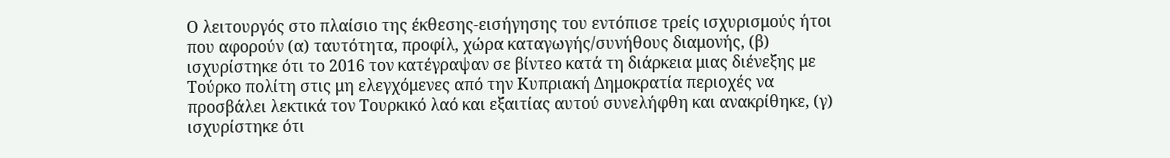Ο λειτουργός στο πλαίσιο της έκθεσης-εισήγησης του εντόπισε τρείς ισχυρισμούς ήτοι που αφορούν (α) ταυτότητα, προφίλ, χώρα καταγωγής/συνήθους διαμονής, (β) ισχυρίστηκε ότι το 2016 τον κατέγραψαν σε βίντεο κατά τη διάρκεια μιας διένεξης με Τούρκο πολίτη στις μη ελεγχόμενες από την Κυπριακή Δημοκρατία περιοχές να προσβάλει λεκτικά τον Τουρκικό λαό και εξαιτίας αυτού συνελήφθη και ανακρίθηκε, (γ) ισχυρίστηκε ότι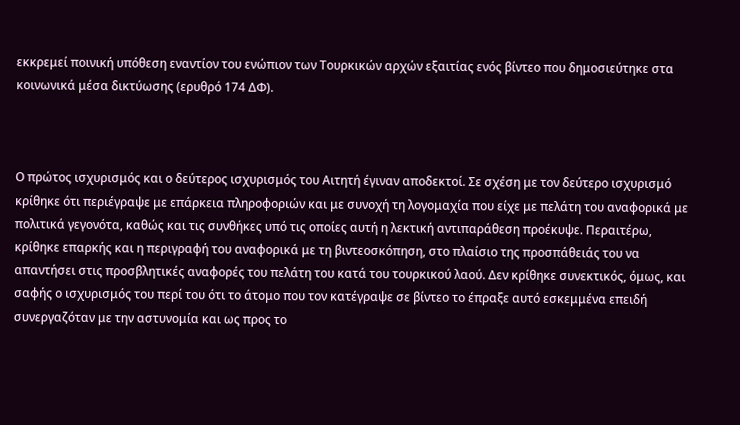εκκρεμεί ποινική υπόθεση εναντίον του ενώπιον των Τουρκικών αρχών εξαιτίας ενός βίντεο που δημοσιεύτηκε στα κοινωνικά μέσα δικτύωσης (ερυθρό 174 ΔΦ).



Ο πρώτος ισχυρισμός και ο δεύτερος ισχυρισμός του Αιτητή έγιναν αποδεκτοί. Σε σχέση με τον δεύτερο ισχυρισμό κρίθηκε ότι περιέγραψε με επάρκεια πληροφοριών και με συνοχή τη λογομαχία που είχε με πελάτη του αναφορικά με πολιτικά γεγονότα, καθώς και τις συνθήκες υπό τις οποίες αυτή η λεκτική αντιπαράθεση προέκυψε. Περαιτέρω, κρίθηκε επαρκής και η περιγραφή του αναφορικά με τη βιντεοσκόπηση, στο πλαίσιο της προσπάθειάς του να απαντήσει στις προσβλητικές αναφορές του πελάτη του κατά του τουρκικού λαού. Δεν κρίθηκε συνεκτικός, όμως, και σαφής ο ισχυρισμός του περί του ότι το άτομο που τον κατέγραψε σε βίντεο το έπραξε αυτό εσκεμμένα επειδή συνεργαζόταν με την αστυνομία και ως προς το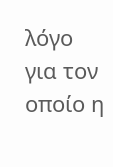λόγο για τον οποίο η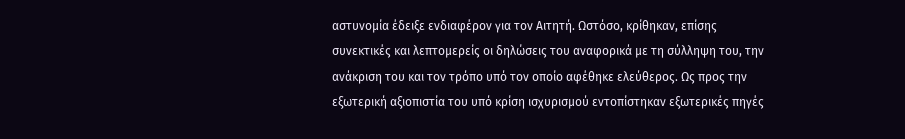αστυνομία έδειξε ενδιαφέρον για τον Αιτητή. Ωστόσο, κρίθηκαν, επίσης συνεκτικές και λεπτομερείς οι δηλώσεις του αναφορικά με τη σύλληψη του, την ανάκριση του και τον τρόπο υπό τον οποίο αφέθηκε ελεύθερος. Ως προς την εξωτερική αξιοπιστία του υπό κρίση ισχυρισμού εντοπίστηκαν εξωτερικές πηγές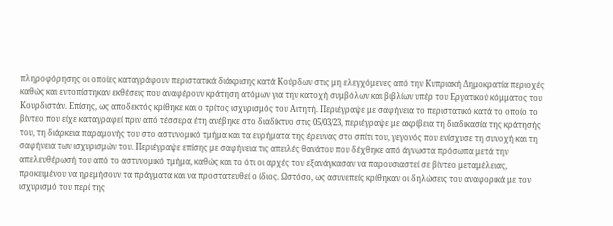πληροφόρησης οι οποίες καταγράφουν περιστατικά διάκρισης κατά Κούρδων στις μη ελεγχόμενες από την Κυπριακή Δημοκρατία περιοχές καθώς και εντοπίστηκαν εκθέσεις που αναφέρουν κράτηση ατόμων για την κατοχή συμβόλων και βιβλίων υπέρ του Εργατικού κόμματος του Κουρδιστάν. Επίσης, ως αποδεκτός κρίθηκε και ο τρίτος ισχυρισμός του Αιτητή. Περιέγραψε με σαφήνεια το περιστατικό κατά το οποίο το βίντεο που είχε καταγραφεί πριν από τέσσερα έτη ανέβηκε στο διαδίκτυο στις 05/03/23, περιέγραψε με ακρίβεια τη διαδικασία της κράτησής του, τη διάρκεια παραμονής του στο αστυνομικό τμήμα και τα ευρήματα της έρευνας στο σπίτι του, γεγονός που ενίσχυσε τη συνοχή και τη σαφήνεια των ισχυρισμών του. Περιέγραψε επίσης με σαφήνεια τις απειλές θανάτου που δέχθηκε από άγνωστα πρόσωπα μετά την απελευθέρωσή του από το αστυνομικό τμήμα, καθώς και το ότι οι αρχές τον εξανάγκασαν να παρουσιαστεί σε βίντεο μεταμέλειας, προκειμένου να ηρεμήσουν τα πράγματα και να προστατευθεί ο ίδιος. Ωστόσο, ως ασυνεπείς κρίθηκαν οι δηλώσεις του αναφορικά με τον ισχυρισμό του περί της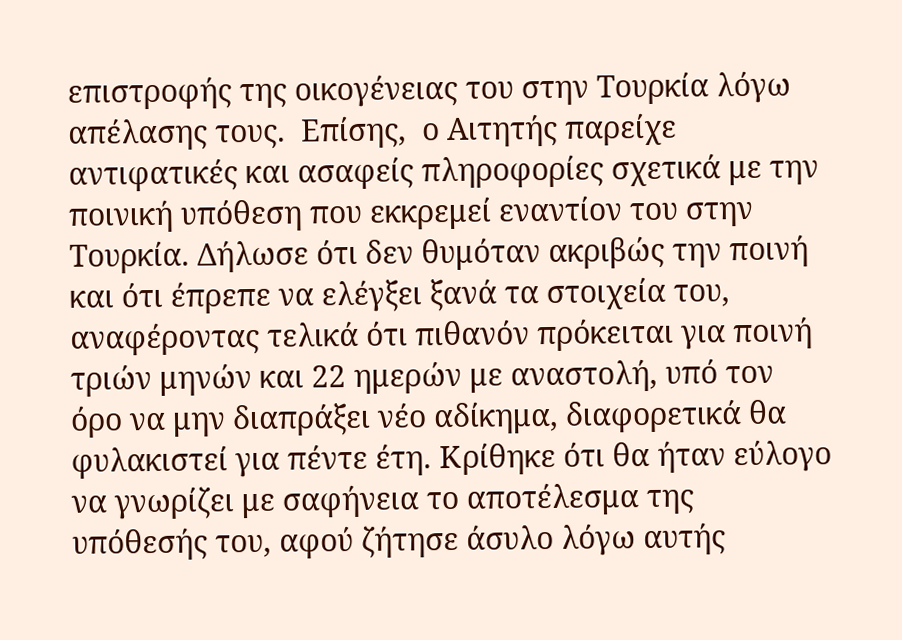επιστροφής της οικογένειας του στην Τουρκία λόγω απέλασης τους.  Επίσης,  ο Αιτητής παρείχε αντιφατικές και ασαφείς πληροφορίες σχετικά με την ποινική υπόθεση που εκκρεμεί εναντίον του στην Τουρκία. Δήλωσε ότι δεν θυμόταν ακριβώς την ποινή και ότι έπρεπε να ελέγξει ξανά τα στοιχεία του, αναφέροντας τελικά ότι πιθανόν πρόκειται για ποινή τριών μηνών και 22 ημερών με αναστολή, υπό τον όρο να μην διαπράξει νέο αδίκημα, διαφορετικά θα φυλακιστεί για πέντε έτη. Κρίθηκε ότι θα ήταν εύλογο να γνωρίζει με σαφήνεια το αποτέλεσμα της υπόθεσής του, αφού ζήτησε άσυλο λόγω αυτής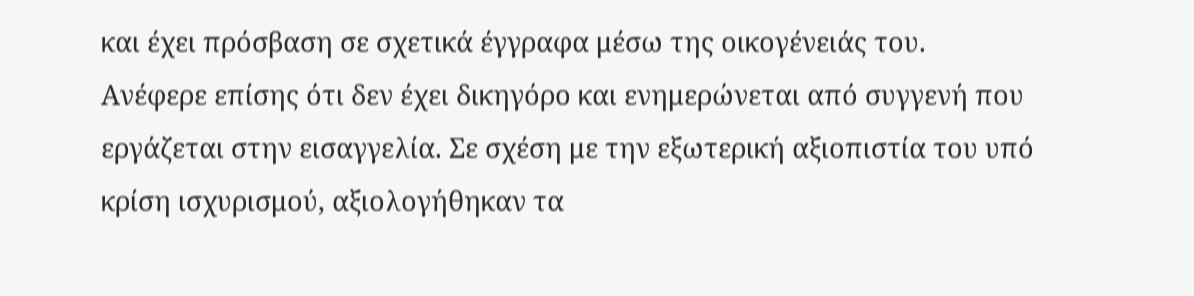και έχει πρόσβαση σε σχετικά έγγραφα μέσω της οικογένειάς του. Ανέφερε επίσης ότι δεν έχει δικηγόρο και ενημερώνεται από συγγενή που εργάζεται στην εισαγγελία. Σε σχέση με την εξωτερική αξιοπιστία του υπό κρίση ισχυρισμού, αξιολογήθηκαν τα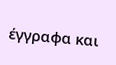έγγραφα και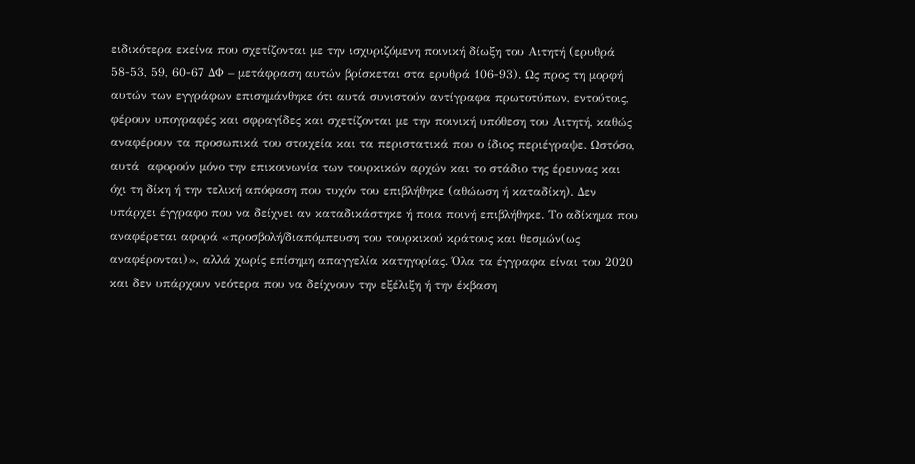ειδικότερα εκείνα που σχετίζονται με την ισχυριζόμενη ποινική δίωξη του Αιτητή (ερυθρά 58-53, 59, 60-67 ΔΦ – μετάφραση αυτών βρίσκεται στα ερυθρά 106-93). Ως προς τη μορφή αυτών των εγγράφων επισημάνθηκε ότι αυτά συνιστούν αντίγραφα πρωτοτύπων, εντούτοις, φέρουν υπογραφές και σφραγίδες και σχετίζονται με την ποινική υπόθεση του Αιτητή, καθώς αναφέρουν τα προσωπικά του στοιχεία και τα περιστατικά που ο ίδιος περιέγραψε. Ωστόσο,  αυτά  αφορούν μόνο την επικοινωνία των τουρκικών αρχών και το στάδιο της έρευνας και όχι τη δίκη ή την τελική απόφαση που τυχόν του επιβλήθηκε (αθώωση ή καταδίκη). Δεν υπάρχει έγγραφο που να δείχνει αν καταδικάστηκε ή ποια ποινή επιβλήθηκε. Το αδίκημα που αναφέρεται αφορά «προσβολή/διαπόμπευση του τουρκικού κράτους και θεσμών(ως αναφέρονται)», αλλά χωρίς επίσημη απαγγελία κατηγορίας. Όλα τα έγγραφα είναι του 2020 και δεν υπάρχουν νεότερα που να δείχνουν την εξέλιξη ή την έκβαση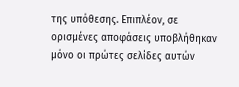της υπόθεσης. Επιπλέον, σε ορισμένες αποφάσεις υποβλήθηκαν μόνο οι πρώτες σελίδες αυτών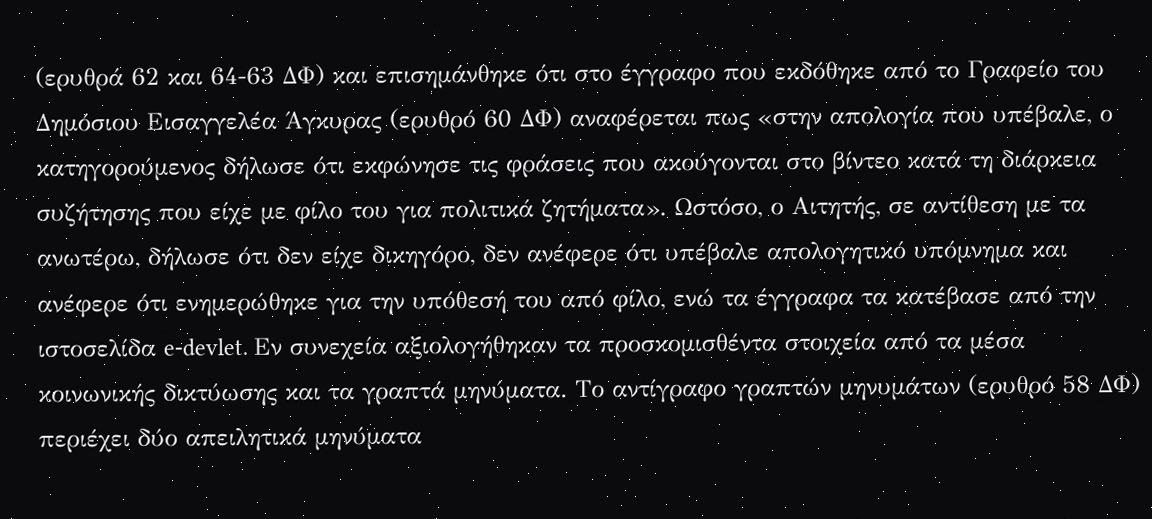(ερυθρά 62 και 64-63 ΔΦ) και επισημάνθηκε ότι στο έγγραφο που εκδόθηκε από το Γραφείο του Δημόσιου Εισαγγελέα Άγκυρας (ερυθρό 60 ΔΦ) αναφέρεται πως «στην απολογία που υπέβαλε, ο κατηγορούμενος δήλωσε ότι εκφώνησε τις φράσεις που ακούγονται στο βίντεο κατά τη διάρκεια συζήτησης που είχε με φίλο του για πολιτικά ζητήματα». Ωστόσο, ο Αιτητής, σε αντίθεση με τα ανωτέρω, δήλωσε ότι δεν είχε δικηγόρο, δεν ανέφερε ότι υπέβαλε απολογητικό υπόμνημα και ανέφερε ότι ενημερώθηκε για την υπόθεσή του από φίλο, ενώ τα έγγραφα τα κατέβασε από την ιστοσελίδα e-devlet. Εν συνεχεία αξιολογήθηκαν τα προσκομισθέντα στοιχεία από τα μέσα κοινωνικής δικτύωσης και τα γραπτά μηνύματα. Το αντίγραφο γραπτών μηνυμάτων (ερυθρό 58 ΔΦ) περιέχει δύο απειλητικά μηνύματα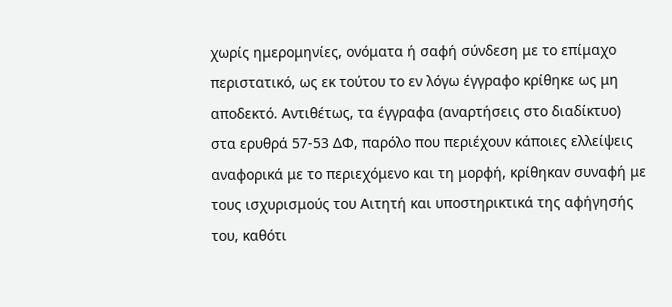χωρίς ημερομηνίες, ονόματα ή σαφή σύνδεση με το επίμαχο περιστατικό, ως εκ τούτου το εν λόγω έγγραφο κρίθηκε ως μη αποδεκτό. Αντιθέτως, τα έγγραφα (αναρτήσεις στο διαδίκτυο) στα ερυθρά 57-53 ΔΦ, παρόλο που περιέχουν κάποιες ελλείψεις αναφορικά με το περιεχόμενο και τη μορφή, κρίθηκαν συναφή με τους ισχυρισμούς του Αιτητή και υποστηρικτικά της αφήγησής του, καθότι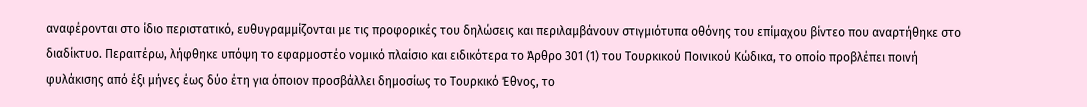αναφέρονται στο ίδιο περιστατικό, ευθυγραμμίζονται με τις προφορικές του δηλώσεις και περιλαμβάνουν στιγμιότυπα οθόνης του επίμαχου βίντεο που αναρτήθηκε στο διαδίκτυο. Περαιτέρω, λήφθηκε υπόψη το εφαρμοστέο νομικό πλαίσιο και ειδικότερα το Άρθρο 301 (1) του Τουρκικού Ποινικού Κώδικα, το οποίο προβλέπει ποινή φυλάκισης από έξι μήνες έως δύο έτη για όποιον προσβάλλει δημοσίως το Τουρκικό Έθνος, το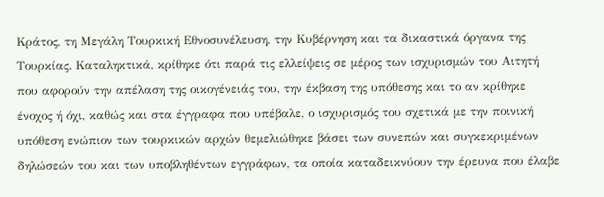Κράτος, τη Μεγάλη Τουρκική Εθνοσυνέλευση, την Κυβέρνηση και τα δικαστικά όργανα της Τουρκίας. Καταληκτικά, κρίθηκε ότι παρά τις ελλείψεις σε μέρος των ισχυρισμών του Αιτητή που αφορούν την απέλαση της οικογένειάς του, την έκβαση της υπόθεσης και το αν κρίθηκε ένοχος ή όχι, καθώς και στα έγγραφα που υπέβαλε, ο ισχυρισμός του σχετικά με την ποινική υπόθεση ενώπιον των τουρκικών αρχών θεμελιώθηκε βάσει των συνεπών και συγκεκριμένων δηλώσεών του και των υποβληθέντων εγγράφων, τα οποία καταδεικνύουν την έρευνα που έλαβε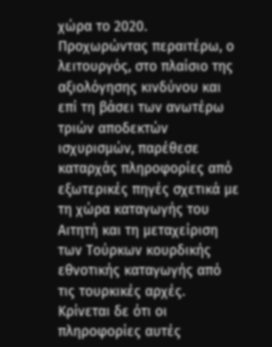χώρα το 2020. Προχωρώντας περαιτέρω, ο λειτουργός, στο πλαίσιο της αξιολόγησης κινδύνου και επί τη βάσει των ανωτέρω τριών αποδεκτών ισχυρισμών, παρέθεσε καταρχάς πληροφορίες από εξωτερικές πηγές σχετικά με τη χώρα καταγωγής του Αιτητή και τη μεταχείριση των Τούρκων κουρδικής εθνοτικής καταγωγής από τις τουρκικές αρχές. Κρίνεται δε ότι οι πληροφορίες αυτές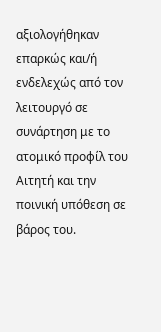αξιολογήθηκαν επαρκώς και/ή ενδελεχώς από τον λειτουργό σε συνάρτηση με το ατομικό προφίλ του Αιτητή και την ποινική υπόθεση σε βάρος του.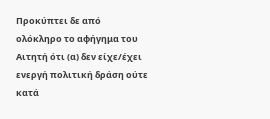Προκύπτει δε από ολόκληρο το αφήγημα του Αιτητή ότι (α) δεν είχε/έχει ενεργή πολιτική δράση ούτε κατά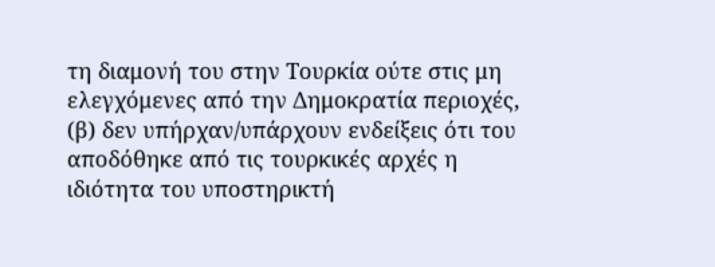τη διαμονή του στην Τουρκία ούτε στις μη ελεγχόμενες από την Δημοκρατία περιοχές, (β) δεν υπήρχαν/υπάρχουν ενδείξεις ότι του αποδόθηκε από τις τουρκικές αρχές η ιδιότητα του υποστηρικτή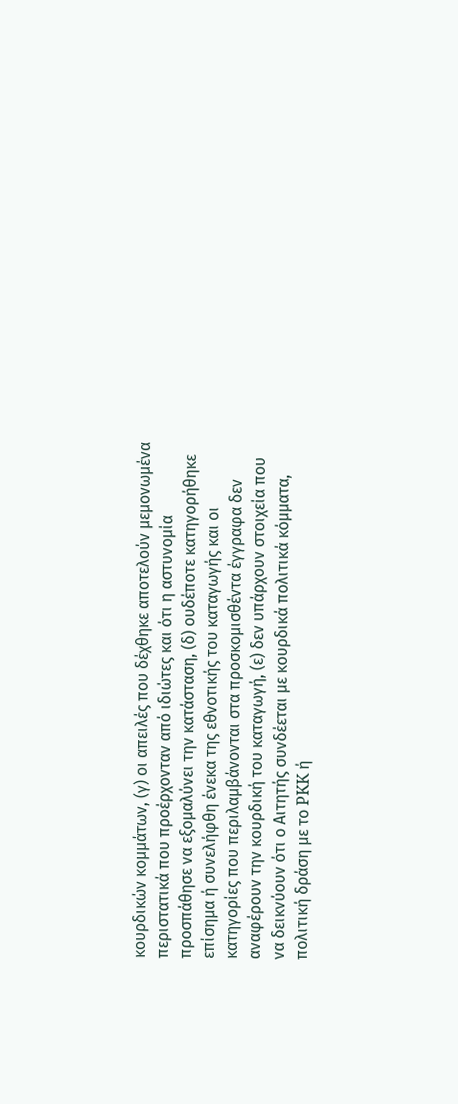κουρδικών κομμάτων, (γ) οι απειλές που δέχθηκε αποτελούν μεμονωμένα περιστατικά που προέρχονταν από ιδιώτες και ότι η αστυνομία προσπάθησε να εξομαλύνει την κατάσταση, (δ) ουδέποτε κατηγορήθηκε επίσημα ή συνελήφθη ένεκα της εθνοτικής του καταγωγής και οι κατηγορίες που περιλαμβάνονται στα προσκομισθέντα έγγραφα δεν αναφέρουν την κουρδική του καταγωγή, (ε) δεν υπάρχουν στοιχεία που να δεικνύουν ότι ο Αιτητής συνδέεται με κουρδικά πολιτικά κόμματα, πολιτική δράση με το PKK ή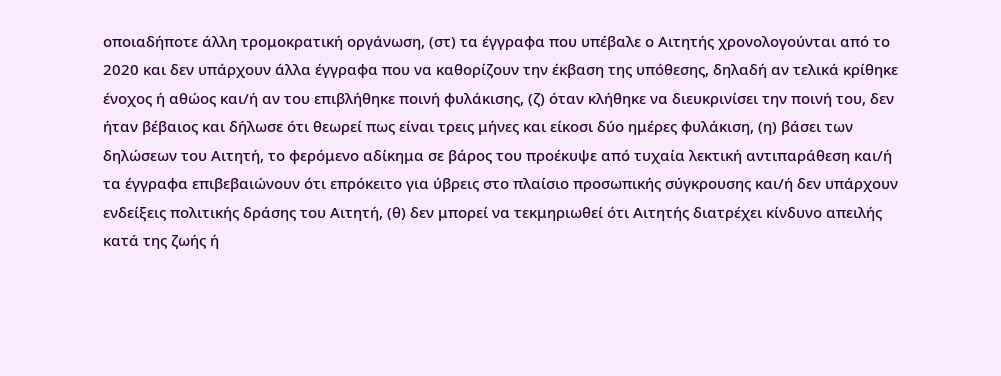οποιαδήποτε άλλη τρομοκρατική οργάνωση, (στ) τα έγγραφα που υπέβαλε ο Αιτητής χρονολογούνται από το 2020 και δεν υπάρχουν άλλα έγγραφα που να καθορίζουν την έκβαση της υπόθεσης, δηλαδή αν τελικά κρίθηκε ένοχος ή αθώος και/ή αν του επιβλήθηκε ποινή φυλάκισης, (ζ) όταν κλήθηκε να διευκρινίσει την ποινή του, δεν ήταν βέβαιος και δήλωσε ότι θεωρεί πως είναι τρεις μήνες και είκοσι δύο ημέρες φυλάκιση, (η) βάσει των δηλώσεων του Αιτητή, το φερόμενο αδίκημα σε βάρος του προέκυψε από τυχαία λεκτική αντιπαράθεση και/ή τα έγγραφα επιβεβαιώνουν ότι επρόκειτο για ύβρεις στο πλαίσιο προσωπικής σύγκρουσης και/ή δεν υπάρχουν ενδείξεις πολιτικής δράσης του Αιτητή, (θ) δεν μπορεί να τεκμηριωθεί ότι Αιτητής διατρέχει κίνδυνο απειλής κατά της ζωής ή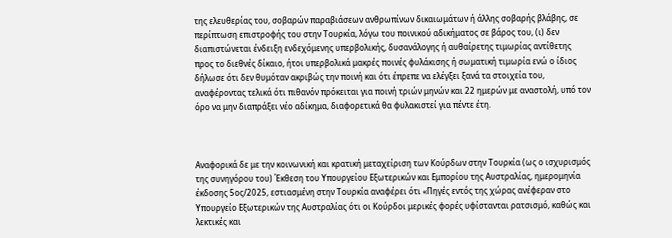της ελευθερίας του, σοβαρών παραβιάσεων ανθρωπίνων δικαιωμάτων ή άλλης σοβαρής βλάβης, σε περίπτωση επιστροφής του στην Τουρκία, λόγω του ποινικού αδικήματος σε βάρος του, (ι) δεν διαπιστώνεται ένδειξη ενδεχόμενης υπερβολικής, δυσανάλογης ή αυθαίρετης τιμωρίας αντίθετης προς το διεθνές δίκαιο, ήτοι υπερβολικά μακρές ποινές φυλάκισης ή σωματική τιμωρία ενώ ο ίδιος δήλωσε ότι δεν θυμόταν ακριβώς την ποινή και ότι έπρεπε να ελέγξει ξανά τα στοιχεία του, αναφέροντας τελικά ότι πιθανόν πρόκειται για ποινή τριών μηνών και 22 ημερών με αναστολή, υπό τον όρο να μην διαπράξει νέο αδίκημα, διαφορετικά θα φυλακιστεί για πέντε έτη.



Αναφορικά δε με την κοινωνική και κρατική μεταχείριση των Κούρδων στην Τουρκία (ως ο ισχυρισμός της συνηγόρου του) Έκθεση του Υπουργείου Εξωτερικών και Εμπορίου της Αυστραλίας, ημερομηνία έκδοσης 5ος/2025, εστιασμένη στην Τουρκία αναφέρει ότι «Πηγές εντός της χώρας ανέφεραν στο Υπουργείο Εξωτερικών της Αυστραλίας ότι οι Κούρδοι μερικές φορές υφίστανται ρατσισμό, καθώς και λεκτικές και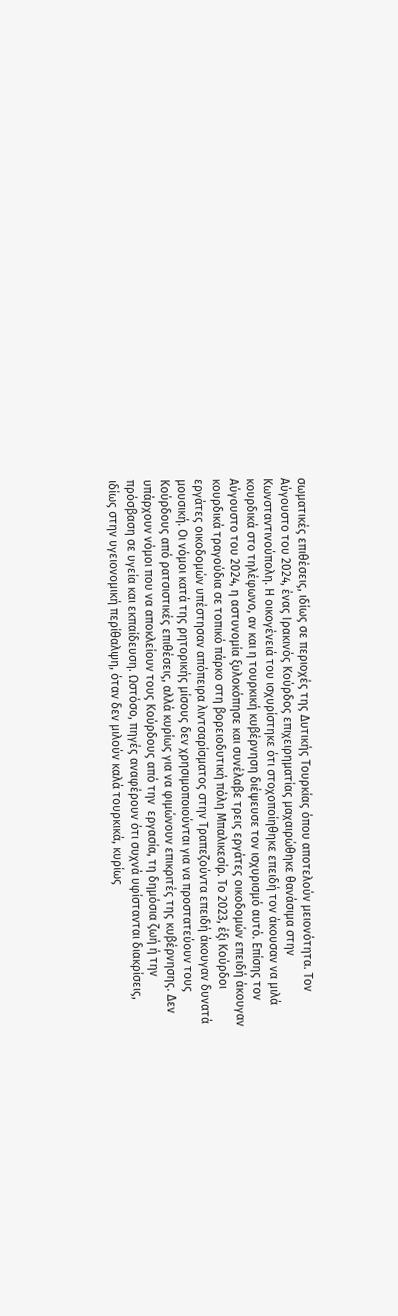σωματικές επιθέσεις, ιδίως σε περιοχές της Δυτικής Τουρκίας όπου αποτελούν μειονότητα. Τον Αύγουστο του 2024, ένας Ιρακινός Κούρδος επιχειρηματίας μαχαιρώθηκε θανάσιμα στην Κωνσταντινούπολη. Η οικογένειά του ισχυρίστηκε ότι στοχοποίηθηκε επειδή τον άκουσαν να μιλά κουρδικά στο τηλέφωνο, αν και η τουρκική κυβέρνηση διέψευσε τον ισχυρισμό αυτό. Επίσης τον Αύγουστο του 2024, η αστυνομία ξυλοκόπησε και συνέλαβε τρεις εργάτες οικοδομών επειδή άκουγαν κουρδικά τραγούδια σε τοπικό πάρκο στη βορειοδυτική πόλη Μπαλικεσίρ. Το 2023, έξι Κούρδοι εργάτες οικοδομών υπέστησαν απόπειρα λιντσαρίσματος στην Τραπεζούντα επειδή άκουγαν δυνατά μουσική. Οι νόμοι κατά της ρητορικής μίσους δεν χρησιμοποιούνται για να προστατεύουν τους Κούρδους από ρατσιστικές επιθέσεις, αλλά κυρίως για να φιμώνουν επικριτές της κυβέρνησης. Δεν υπάρχουν νόμοι που να αποκλείουν τους Κούρδους από την  εργασία, τη δημόσια ζωή ή την πρόσβαση σε υγεία και εκπαίδευση. Ωστόσο, πηγές αναφέρουν ότι συχνά υφίστανται διακρίσεις, ιδίως στην υγειονομική περίθαλψη, όταν δεν μιλούν καλά τουρκικά, κυρίως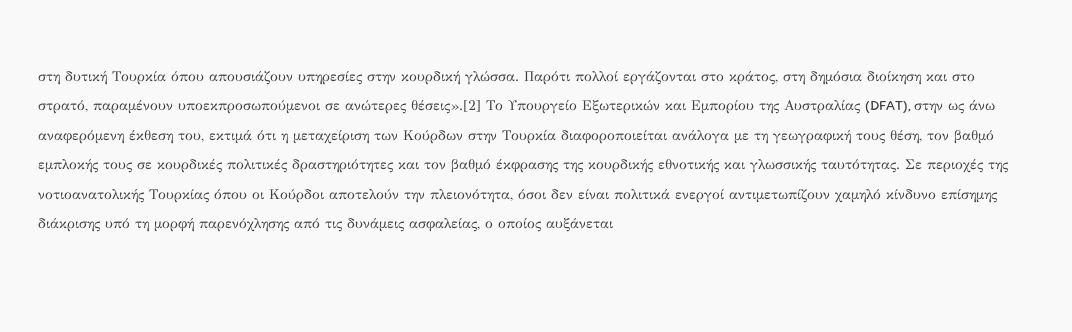στη δυτική Τουρκία όπου απουσιάζουν υπηρεσίες στην κουρδική γλώσσα. Παρότι πολλοί εργάζονται στο κράτος, στη δημόσια διοίκηση και στο στρατό, παραμένουν υποεκπροσωπούμενοι σε ανώτερες θέσεις».[2] Το Υπουργείο Εξωτερικών και Εμπορίου της Αυστραλίας (DFAT), στην ως άνω αναφερόμενη έκθεση του, εκτιμά ότι η μεταχείριση των Κούρδων στην Τουρκία διαφοροποιείται ανάλογα με τη γεωγραφική τους θέση, τον βαθμό εμπλοκής τους σε κουρδικές πολιτικές δραστηριότητες και τον βαθμό έκφρασης της κουρδικής εθνοτικής και γλωσσικής ταυτότητας. Σε περιοχές της νοτιοανατολικής Τουρκίας όπου οι Κούρδοι αποτελούν την πλειονότητα, όσοι δεν είναι πολιτικά ενεργοί αντιμετωπίζουν χαμηλό κίνδυνο επίσημης διάκρισης υπό τη μορφή παρενόχλησης από τις δυνάμεις ασφαλείας, ο οποίος αυξάνεται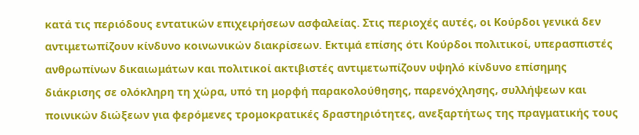κατά τις περιόδους εντατικών επιχειρήσεων ασφαλείας. Στις περιοχές αυτές, οι Κούρδοι γενικά δεν αντιμετωπίζουν κίνδυνο κοινωνικών διακρίσεων. Εκτιμά επίσης ότι Κούρδοι πολιτικοί, υπερασπιστές ανθρωπίνων δικαιωμάτων και πολιτικοί ακτιβιστές αντιμετωπίζουν υψηλό κίνδυνο επίσημης διάκρισης σε ολόκληρη τη χώρα, υπό τη μορφή παρακολούθησης, παρενόχλησης, συλλήψεων και ποινικών διώξεων για φερόμενες τρομοκρατικές δραστηριότητες, ανεξαρτήτως της πραγματικής τους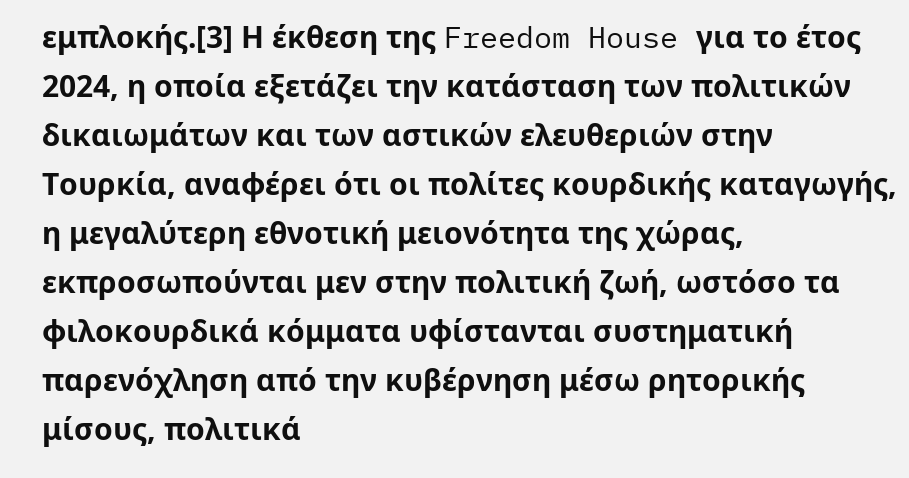εμπλοκής.[3] Η έκθεση της Freedom House για το έτος 2024, η οποία εξετάζει την κατάσταση των πολιτικών δικαιωμάτων και των αστικών ελευθεριών στην Τουρκία, αναφέρει ότι οι πολίτες κουρδικής καταγωγής, η μεγαλύτερη εθνοτική μειονότητα της χώρας, εκπροσωπούνται μεν στην πολιτική ζωή, ωστόσο τα φιλοκουρδικά κόμματα υφίστανται συστηματική παρενόχληση από την κυβέρνηση μέσω ρητορικής μίσους, πολιτικά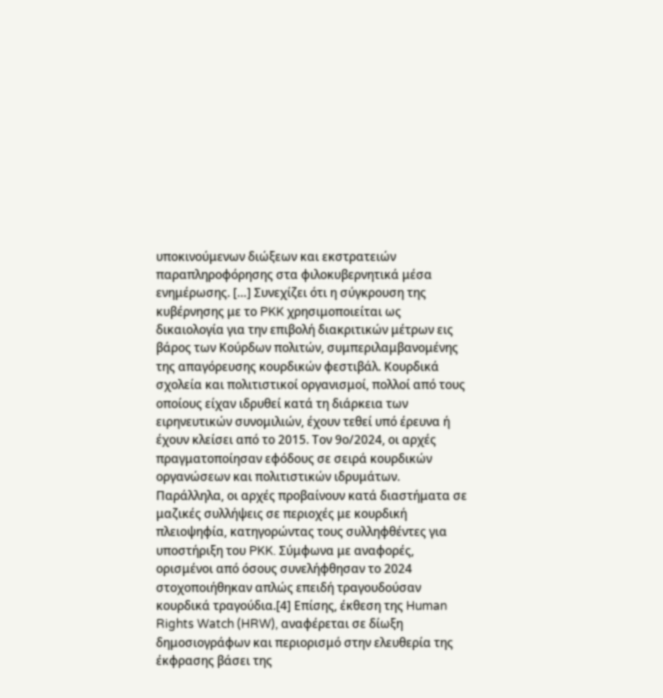υποκινούμενων διώξεων και εκστρατειών παραπληροφόρησης στα φιλοκυβερνητικά μέσα ενημέρωσης. […] Συνεχίζει ότι η σύγκρουση της κυβέρνησης με το PKK χρησιμοποιείται ως δικαιολογία για την επιβολή διακριτικών μέτρων εις βάρος των Κούρδων πολιτών, συμπεριλαμβανομένης της απαγόρευσης κουρδικών φεστιβάλ. Κουρδικά σχολεία και πολιτιστικοί οργανισμοί, πολλοί από τους οποίους είχαν ιδρυθεί κατά τη διάρκεια των ειρηνευτικών συνομιλιών, έχουν τεθεί υπό έρευνα ή έχουν κλείσει από το 2015. Τον 9ο/2024, οι αρχές πραγματοποίησαν εφόδους σε σειρά κουρδικών οργανώσεων και πολιτιστικών ιδρυμάτων. Παράλληλα, οι αρχές προβαίνουν κατά διαστήματα σε μαζικές συλλήψεις σε περιοχές με κουρδική πλειοψηφία, κατηγορώντας τους συλληφθέντες για υποστήριξη του PKK. Σύμφωνα με αναφορές, ορισμένοι από όσους συνελήφθησαν το 2024 στοχοποιήθηκαν απλώς επειδή τραγουδούσαν κουρδικά τραγούδια.[4] Επίσης, έκθεση της Human Rights Watch (HRW), αναφέρεται σε δίωξη δημοσιογράφων και περιορισμό στην ελευθερία της έκφρασης βάσει της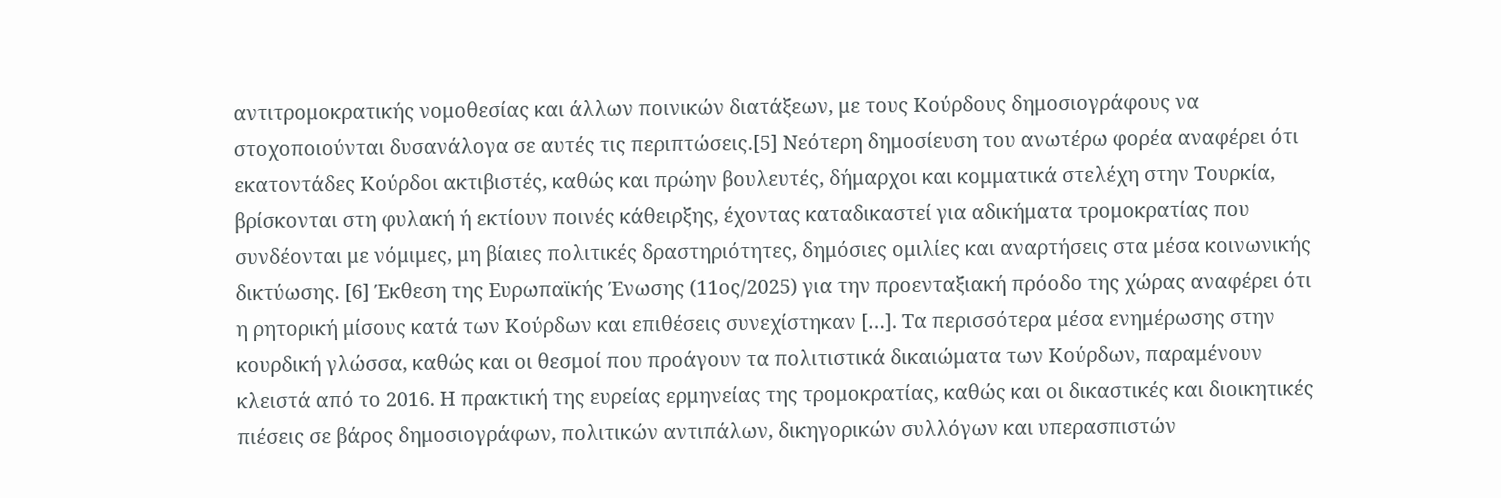αντιτρομοκρατικής νομοθεσίας και άλλων ποινικών διατάξεων, με τους Κούρδους δημοσιογράφους να στοχοποιούνται δυσανάλογα σε αυτές τις περιπτώσεις.[5] Νεότερη δημοσίευση του ανωτέρω φορέα αναφέρει ότι εκατοντάδες Κούρδοι ακτιβιστές, καθώς και πρώην βουλευτές, δήμαρχοι και κομματικά στελέχη στην Τουρκία, βρίσκονται στη φυλακή ή εκτίουν ποινές κάθειρξης, έχοντας καταδικαστεί για αδικήματα τρομοκρατίας που συνδέονται με νόμιμες, μη βίαιες πολιτικές δραστηριότητες, δημόσιες ομιλίες και αναρτήσεις στα μέσα κοινωνικής δικτύωσης. [6] Έκθεση της Ευρωπαϊκής Ένωσης (11ος/2025) για την προενταξιακή πρόοδο της χώρας αναφέρει ότι η ρητορική μίσους κατά των Κούρδων και επιθέσεις συνεχίστηκαν […]. Τα περισσότερα μέσα ενημέρωσης στην κουρδική γλώσσα, καθώς και οι θεσμοί που προάγουν τα πολιτιστικά δικαιώματα των Κούρδων, παραμένουν κλειστά από το 2016. Η πρακτική της ευρείας ερμηνείας της τρομοκρατίας, καθώς και οι δικαστικές και διοικητικές πιέσεις σε βάρος δημοσιογράφων, πολιτικών αντιπάλων, δικηγορικών συλλόγων και υπερασπιστών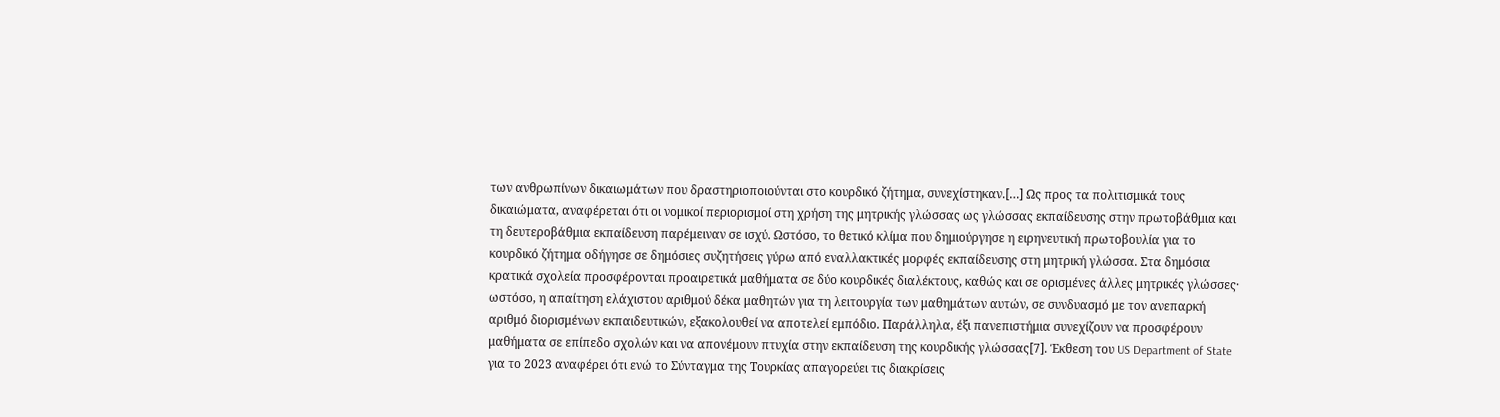των ανθρωπίνων δικαιωμάτων που δραστηριοποιούνται στο κουρδικό ζήτημα, συνεχίστηκαν.[…] Ως προς τα πολιτισμικά τους δικαιώματα, αναφέρεται ότι οι νομικοί περιορισμοί στη χρήση της μητρικής γλώσσας ως γλώσσας εκπαίδευσης στην πρωτοβάθμια και τη δευτεροβάθμια εκπαίδευση παρέμειναν σε ισχύ. Ωστόσο, το θετικό κλίμα που δημιούργησε η ειρηνευτική πρωτοβουλία για το κουρδικό ζήτημα οδήγησε σε δημόσιες συζητήσεις γύρω από εναλλακτικές μορφές εκπαίδευσης στη μητρική γλώσσα. Στα δημόσια κρατικά σχολεία προσφέρονται προαιρετικά μαθήματα σε δύο κουρδικές διαλέκτους, καθώς και σε ορισμένες άλλες μητρικές γλώσσες· ωστόσο, η απαίτηση ελάχιστου αριθμού δέκα μαθητών για τη λειτουργία των μαθημάτων αυτών, σε συνδυασμό με τον ανεπαρκή αριθμό διορισμένων εκπαιδευτικών, εξακολουθεί να αποτελεί εμπόδιο. Παράλληλα, έξι πανεπιστήμια συνεχίζουν να προσφέρουν μαθήματα σε επίπεδο σχολών και να απονέμουν πτυχία στην εκπαίδευση της κουρδικής γλώσσας[7]. Έκθεση του US Department of State για το 2023 αναφέρει ότι ενώ το Σύνταγμα της Τουρκίας απαγορεύει τις διακρίσεις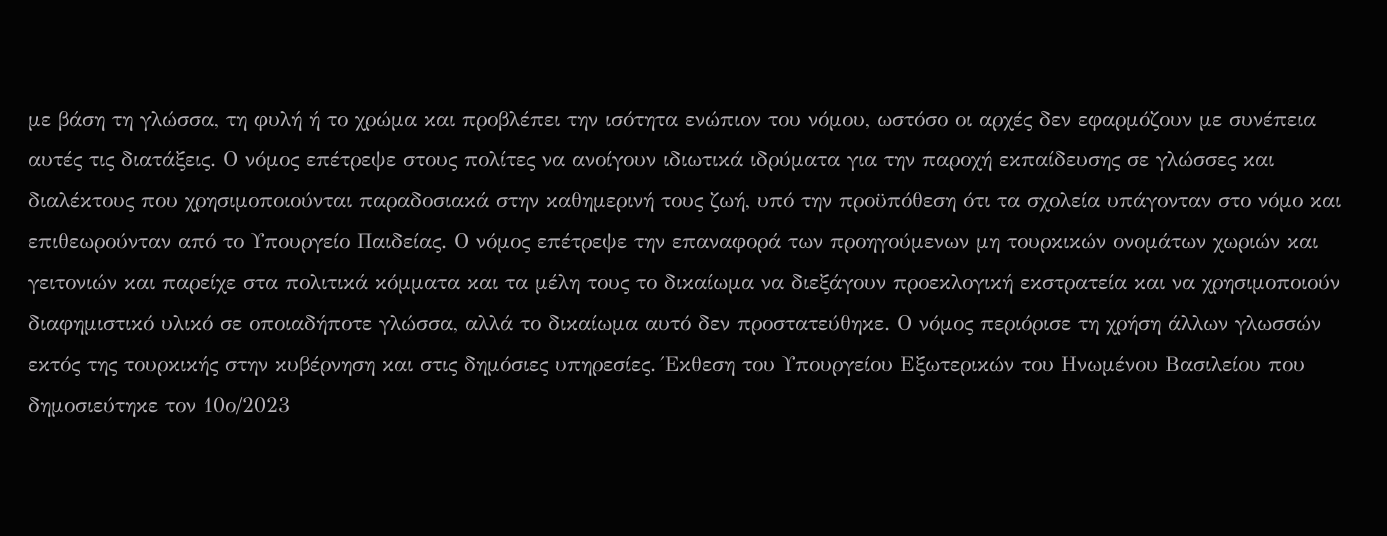με βάση τη γλώσσα, τη φυλή ή το χρώμα και προβλέπει την ισότητα ενώπιον του νόμου, ωστόσο οι αρχές δεν εφαρμόζουν με συνέπεια αυτές τις διατάξεις. Ο νόμος επέτρεψε στους πολίτες να ανοίγουν ιδιωτικά ιδρύματα για την παροχή εκπαίδευσης σε γλώσσες και διαλέκτους που χρησιμοποιούνται παραδοσιακά στην καθημερινή τους ζωή, υπό την προϋπόθεση ότι τα σχολεία υπάγονταν στο νόμο και επιθεωρούνταν από το Υπουργείο Παιδείας. Ο νόμος επέτρεψε την επαναφορά των προηγούμενων μη τουρκικών ονομάτων χωριών και γειτονιών και παρείχε στα πολιτικά κόμματα και τα μέλη τους το δικαίωμα να διεξάγουν προεκλογική εκστρατεία και να χρησιμοποιούν διαφημιστικό υλικό σε οποιαδήποτε γλώσσα, αλλά το δικαίωμα αυτό δεν προστατεύθηκε. Ο νόμος περιόρισε τη χρήση άλλων γλωσσών εκτός της τουρκικής στην κυβέρνηση και στις δημόσιες υπηρεσίες. Έκθεση του Υπουργείου Εξωτερικών του Ηνωμένου Βασιλείου που δημοσιεύτηκε τον 10ο/2023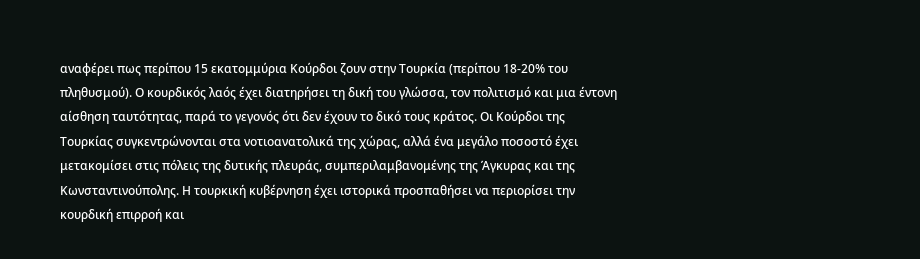αναφέρει πως περίπου 15 εκατομμύρια Κούρδοι ζουν στην Τουρκία (περίπου 18-20% του πληθυσμού). Ο κουρδικός λαός έχει διατηρήσει τη δική του γλώσσα, τον πολιτισμό και μια έντονη αίσθηση ταυτότητας, παρά το γεγονός ότι δεν έχουν το δικό τους κράτος. Οι Κούρδοι της Τουρκίας συγκεντρώνονται στα νοτιοανατολικά της χώρας, αλλά ένα μεγάλο ποσοστό έχει μετακομίσει στις πόλεις της δυτικής πλευράς, συμπεριλαμβανομένης της Άγκυρας και της Κωνσταντινούπολης. Η τουρκική κυβέρνηση έχει ιστορικά προσπαθήσει να περιορίσει την κουρδική επιρροή και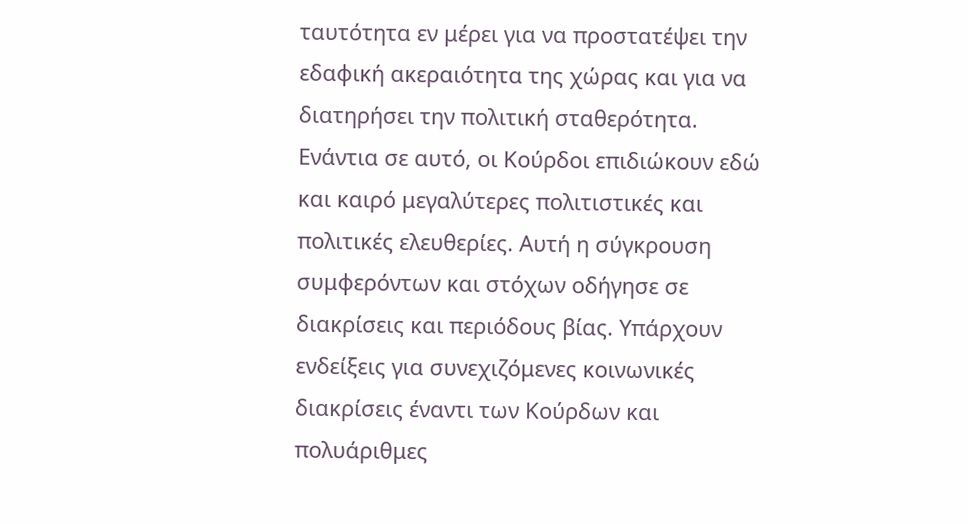ταυτότητα εν μέρει για να προστατέψει την εδαφική ακεραιότητα της χώρας και για να διατηρήσει την πολιτική σταθερότητα. Ενάντια σε αυτό, οι Κούρδοι επιδιώκουν εδώ και καιρό μεγαλύτερες πολιτιστικές και πολιτικές ελευθερίες. Αυτή η σύγκρουση συμφερόντων και στόχων οδήγησε σε διακρίσεις και περιόδους βίας. Υπάρχουν ενδείξεις για συνεχιζόμενες κοινωνικές διακρίσεις έναντι των Κούρδων και πολυάριθμες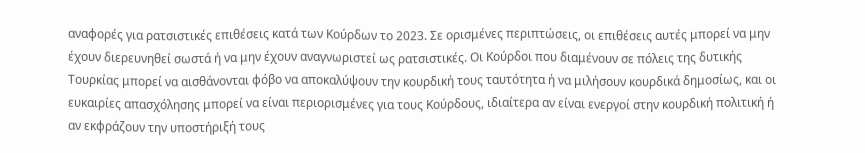αναφορές για ρατσιστικές επιθέσεις κατά των Κούρδων το 2023. Σε ορισμένες περιπτώσεις, οι επιθέσεις αυτές μπορεί να μην έχουν διερευνηθεί σωστά ή να μην έχουν αναγνωριστεί ως ρατσιστικές. Οι Κούρδοι που διαμένουν σε πόλεις της δυτικής Τουρκίας μπορεί να αισθάνονται φόβο να αποκαλύψουν την κουρδική τους ταυτότητα ή να μιλήσουν κουρδικά δημοσίως, και οι ευκαιρίες απασχόλησης μπορεί να είναι περιορισμένες για τους Κούρδους, ιδιαίτερα αν είναι ενεργοί στην κουρδική πολιτική ή αν εκφράζουν την υποστήριξή τους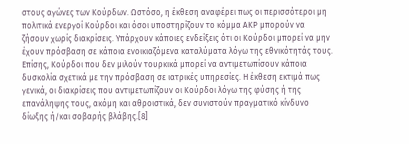στους αγώνες των Κούρδων. Ωστόσο, η έκθεση αναφέρει πως οι περισσότεροι μη πολιτικά ενεργοί Κούρδοι και όσοι υποστηρίζουν το κόμμα ΑΚΡ μπορούν να ζήσουν χωρίς διακρίσεις. Υπάρχουν κάποιες ενδείξεις ότι οι Κούρδοι μπορεί να μην έχουν πρόσβαση σε κάποια ενοικιαζόμενα καταλύματα λόγω της εθνικότητάς τους. Επίσης, Κούρδοι που δεν μιλούν τουρκικά μπορεί να αντιμετωπίσουν κάποια δυσκολία σχετικά με την πρόσβαση σε ιατρικές υπηρεσίες. Η έκθεση εκτιμά πως γενικά, οι διακρίσεις που αντιμετωπίζουν οι Κούρδοι λόγω της φύσης ή της επανάληψης τους, ακόμη και αθροιστικά, δεν συνιστούν πραγματικό κίνδυνο δίωξης ή/και σοβαρής βλάβης.[8]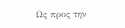Ως προς την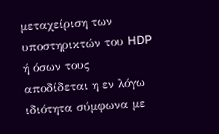μεταχείριση των υποστηρικτών του HDP ή όσων τους αποδίδεται η εν λόγω ιδιότητα σύμφωνα με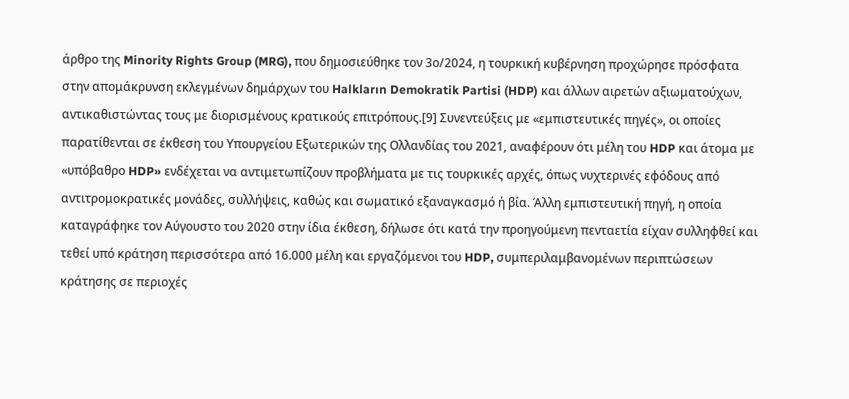άρθρο της Minority Rights Group (MRG), που δημοσιεύθηκε τον 3ο/2024, η τουρκική κυβέρνηση προχώρησε πρόσφατα στην απομάκρυνση εκλεγμένων δημάρχων του Halkların Demokratik Partisi (HDP) και άλλων αιρετών αξιωματούχων, αντικαθιστώντας τους με διορισμένους κρατικούς επιτρόπους.[9] Συνεντεύξεις με «εμπιστευτικές πηγές», οι οποίες παρατίθενται σε έκθεση του Υπουργείου Εξωτερικών της Ολλανδίας του 2021, αναφέρουν ότι μέλη του HDP και άτομα με «υπόβαθρο HDP» ενδέχεται να αντιμετωπίζουν προβλήματα με τις τουρκικές αρχές, όπως νυχτερινές εφόδους από αντιτρομοκρατικές μονάδες, συλλήψεις, καθώς και σωματικό εξαναγκασμό ή βία. Άλλη εμπιστευτική πηγή, η οποία καταγράφηκε τον Αύγουστο του 2020 στην ίδια έκθεση, δήλωσε ότι κατά την προηγούμενη πενταετία είχαν συλληφθεί και τεθεί υπό κράτηση περισσότερα από 16.000 μέλη και εργαζόμενοι του HDP, συμπεριλαμβανομένων περιπτώσεων κράτησης σε περιοχές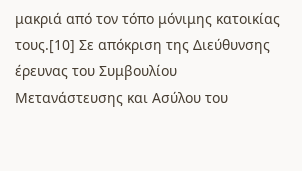μακριά από τον τόπο μόνιμης κατοικίας τους.[10] Σε απόκριση της Διεύθυνσης έρευνας του Συμβουλίου Μετανάστευσης και Ασύλου του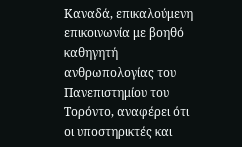Καναδά, επικαλούμενη επικοινωνία με βοηθό καθηγητή ανθρωπολογίας του Πανεπιστημίου του Τορόντο, αναφέρει ότι οι υποστηρικτές και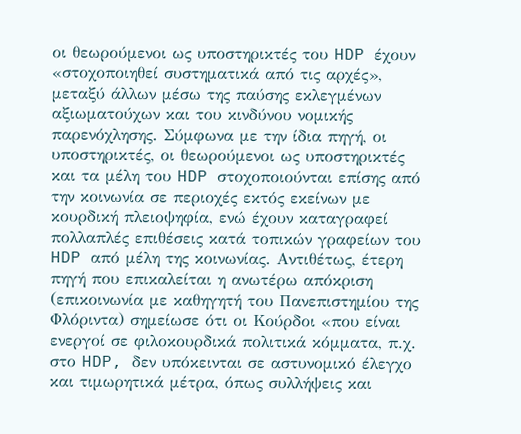οι θεωρούμενοι ως υποστηρικτές του HDP έχουν «στοχοποιηθεί συστηματικά από τις αρχές», μεταξύ άλλων μέσω της παύσης εκλεγμένων αξιωματούχων και του κινδύνου νομικής παρενόχλησης. Σύμφωνα με την ίδια πηγή, οι υποστηρικτές, οι θεωρούμενοι ως υποστηρικτές και τα μέλη του HDP στοχοποιούνται επίσης από την κοινωνία σε περιοχές εκτός εκείνων με κουρδική πλειοψηφία, ενώ έχουν καταγραφεί πολλαπλές επιθέσεις κατά τοπικών γραφείων του HDP από μέλη της κοινωνίας. Αντιθέτως, έτερη πηγή που επικαλείται η ανωτέρω απόκριση (επικοινωνία με καθηγητή του Πανεπιστημίου της Φλόριντα) σημείωσε ότι οι Κούρδοι «που είναι ενεργοί σε φιλοκουρδικά πολιτικά κόμματα, π.χ. στο HDP, δεν υπόκεινται σε αστυνομικό έλεγχο και τιμωρητικά μέτρα, όπως συλλήψεις και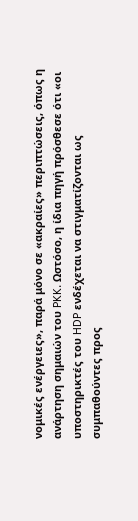νομικές ενέργειες», παρά μόνο σε «ακραίες» περιπτώσεις, όπως η ανάρτηση σημαιών του PKK. Ωστόσο, η ίδια πηγή πρόσθεσε ότι «οι υποστηρικτές του HDP ενδέχεται να στιγματίζονται ως συμπαθούντες προς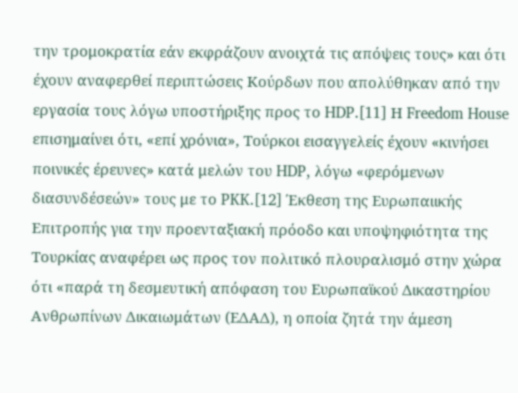την τρομοκρατία εάν εκφράζουν ανοιχτά τις απόψεις τους» και ότι έχουν αναφερθεί περιπτώσεις Κούρδων που απολύθηκαν από την εργασία τους λόγω υποστήριξης προς το HDP.[11] Η Freedom House επισημαίνει ότι, «επί χρόνια», Τούρκοι εισαγγελείς έχουν «κινήσει ποινικές έρευνες» κατά μελών του HDP, λόγω «φερόμενων διασυνδέσεών» τους με το PKK.[12] Έκθεση της Ευρωπαιικής Επιτροπής για την προενταξιακή πρόοδο και υποψηφιότητα της Τουρκίας αναφέρει ως προς τον πολιτικό πλουραλισμό στην χώρα ότι «παρά τη δεσμευτική απόφαση του Ευρωπαϊκού Δικαστηρίου Ανθρωπίνων Δικαιωμάτων (ΕΔΑΔ), η οποία ζητά την άμεση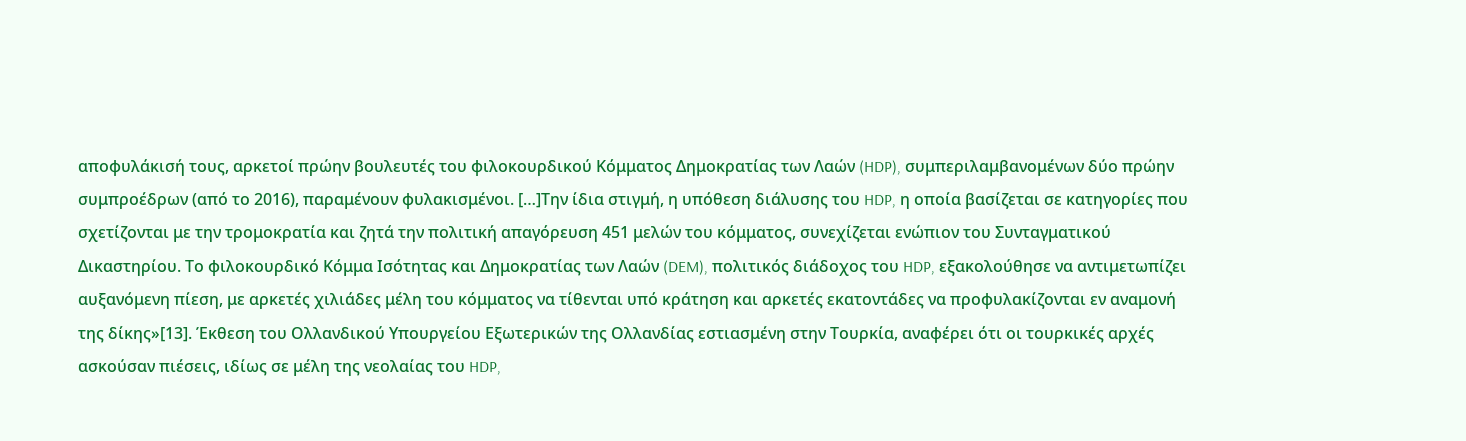αποφυλάκισή τους, αρκετοί πρώην βουλευτές του φιλοκουρδικού Κόμματος Δημοκρατίας των Λαών (HDP), συμπεριλαμβανομένων δύο πρώην συμπροέδρων (από το 2016), παραμένουν φυλακισμένοι. […]Την ίδια στιγμή, η υπόθεση διάλυσης του HDP, η οποία βασίζεται σε κατηγορίες που σχετίζονται με την τρομοκρατία και ζητά την πολιτική απαγόρευση 451 μελών του κόμματος, συνεχίζεται ενώπιον του Συνταγματικού Δικαστηρίου. Το φιλοκουρδικό Κόμμα Ισότητας και Δημοκρατίας των Λαών (DEM), πολιτικός διάδοχος του HDP, εξακολούθησε να αντιμετωπίζει αυξανόμενη πίεση, με αρκετές χιλιάδες μέλη του κόμματος να τίθενται υπό κράτηση και αρκετές εκατοντάδες να προφυλακίζονται εν αναμονή της δίκης»[13]. Έκθεση του Ολλανδικού Υπουργείου Εξωτερικών της Ολλανδίας εστιασμένη στην Τουρκία, αναφέρει ότι οι τουρκικές αρχές ασκούσαν πιέσεις, ιδίως σε μέλη της νεολαίας του HDP,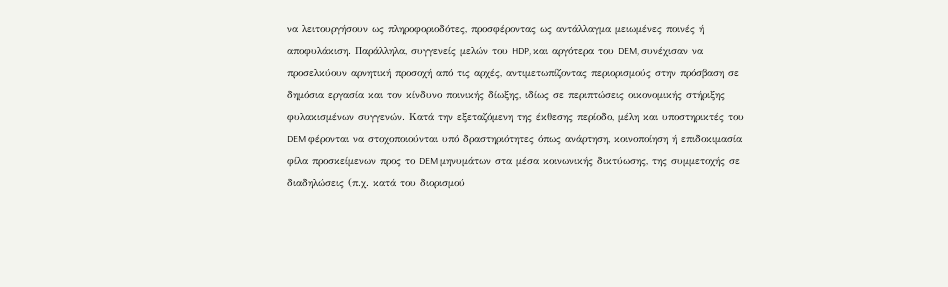να λειτουργήσουν ως πληροφοριοδότες, προσφέροντας ως αντάλλαγμα μειωμένες ποινές ή αποφυλάκιση. Παράλληλα, συγγενείς μελών του HDP, και αργότερα του DEM, συνέχισαν να προσελκύουν αρνητική προσοχή από τις αρχές, αντιμετωπίζοντας περιορισμούς στην πρόσβαση σε δημόσια εργασία και τον κίνδυνο ποινικής δίωξης, ιδίως σε περιπτώσεις οικονομικής στήριξης φυλακισμένων συγγενών. Κατά την εξεταζόμενη της έκθεσης περίοδο, μέλη και υποστηρικτές του DEM φέρονται να στοχοποιούνται υπό δραστηριότητες όπως ανάρτηση, κοινοποίηση ή επιδοκιμασία φίλα προσκείμενων προς το DEM μηνυμάτων στα μέσα κοινωνικής δικτύωσης, της συμμετοχής σε διαδηλώσεις (π.χ. κατά του διορισμού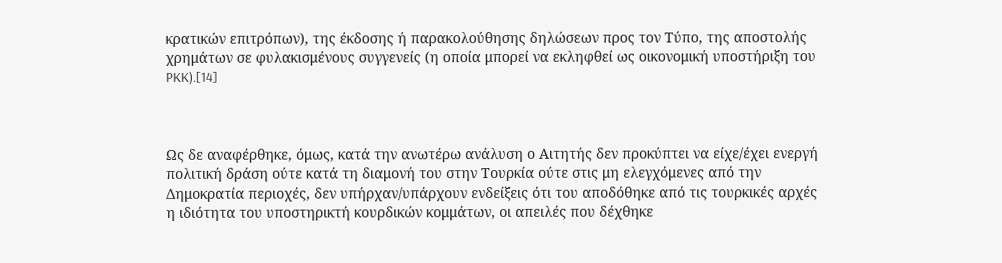κρατικών επιτρόπων), της έκδοσης ή παρακολούθησης δηλώσεων προς τον Τύπο, της αποστολής χρημάτων σε φυλακισμένους συγγενείς (η οποία μπορεί να εκληφθεί ως οικονομική υποστήριξη του PKK).[14]



Ως δε αναφέρθηκε, όμως, κατά την ανωτέρω ανάλυση ο Αιτητής δεν προκύπτει να είχε/έχει ενεργή πολιτική δράση ούτε κατά τη διαμονή του στην Τουρκία ούτε στις μη ελεγχόμενες από την Δημοκρατία περιοχές, δεν υπήρχαν/υπάρχουν ενδείξεις ότι του αποδόθηκε από τις τουρκικές αρχές η ιδιότητα του υποστηρικτή κουρδικών κομμάτων, οι απειλές που δέχθηκε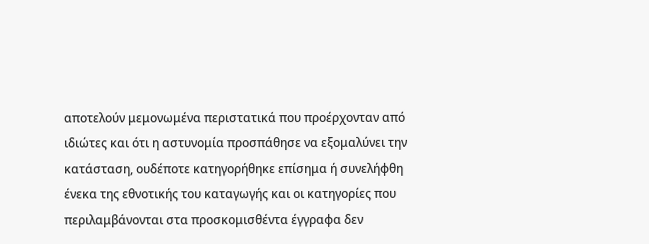αποτελούν μεμονωμένα περιστατικά που προέρχονταν από ιδιώτες και ότι η αστυνομία προσπάθησε να εξομαλύνει την κατάσταση, ουδέποτε κατηγορήθηκε επίσημα ή συνελήφθη ένεκα της εθνοτικής του καταγωγής και οι κατηγορίες που περιλαμβάνονται στα προσκομισθέντα έγγραφα δεν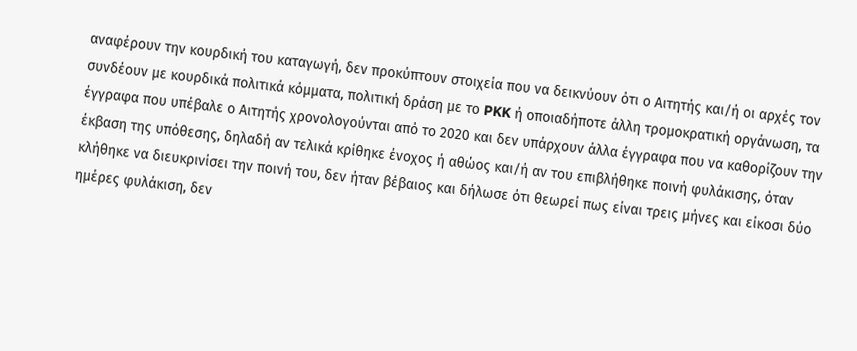αναφέρουν την κουρδική του καταγωγή, δεν προκύπτουν στοιχεία που να δεικνύουν ότι ο Αιτητής και/ή οι αρχές τον συνδέουν με κουρδικά πολιτικά κόμματα, πολιτική δράση με το PKK ή οποιαδήποτε άλλη τρομοκρατική οργάνωση, τα έγγραφα που υπέβαλε ο Αιτητής χρονολογούνται από το 2020 και δεν υπάρχουν άλλα έγγραφα που να καθορίζουν την έκβαση της υπόθεσης, δηλαδή αν τελικά κρίθηκε ένοχος ή αθώος και/ή αν του επιβλήθηκε ποινή φυλάκισης, όταν κλήθηκε να διευκρινίσει την ποινή του, δεν ήταν βέβαιος και δήλωσε ότι θεωρεί πως είναι τρεις μήνες και είκοσι δύο ημέρες φυλάκιση, δεν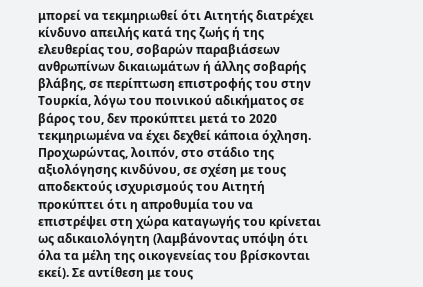μπορεί να τεκμηριωθεί ότι Αιτητής διατρέχει κίνδυνο απειλής κατά της ζωής ή της ελευθερίας του, σοβαρών παραβιάσεων ανθρωπίνων δικαιωμάτων ή άλλης σοβαρής βλάβης, σε περίπτωση επιστροφής του στην Τουρκία, λόγω του ποινικού αδικήματος σε βάρος του, δεν προκύπτει μετά το 2020 τεκμηριωμένα να έχει δεχθεί κάποια όχληση. Προχωρώντας, λοιπόν, στο στάδιο της αξιολόγησης κινδύνου, σε σχέση με τους αποδεκτούς ισχυρισμούς του Αιτητή προκύπτει ότι η απροθυμία του να επιστρέψει στη χώρα καταγωγής του κρίνεται ως αδικαιολόγητη (λαμβάνοντας υπόψη ότι όλα τα μέλη της οικογενείας του βρίσκονται εκεί). Σε αντίθεση με τους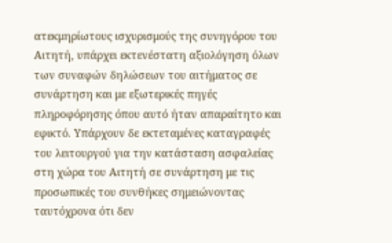ατεκμηρίωτους ισχυρισμούς της συνηγόρου του Αιτητή, υπάρχει εκτενέστατη αξιολόγηση όλων των συναφών δηλώσεων του αιτήματος σε συνάρτηση και με εξωτερικές πηγές πληροφόρησης όπου αυτό ήταν απαραίτητο και εφικτό. Υπάρχουν δε εκτεταμένες καταγραφές του λειτουργού για την κατάσταση ασφαλείας στη χώρα του Αιτητή σε συνάρτηση με τις προσωπικές του συνθήκες σημειώνοντας ταυτόχρονα ότι δεν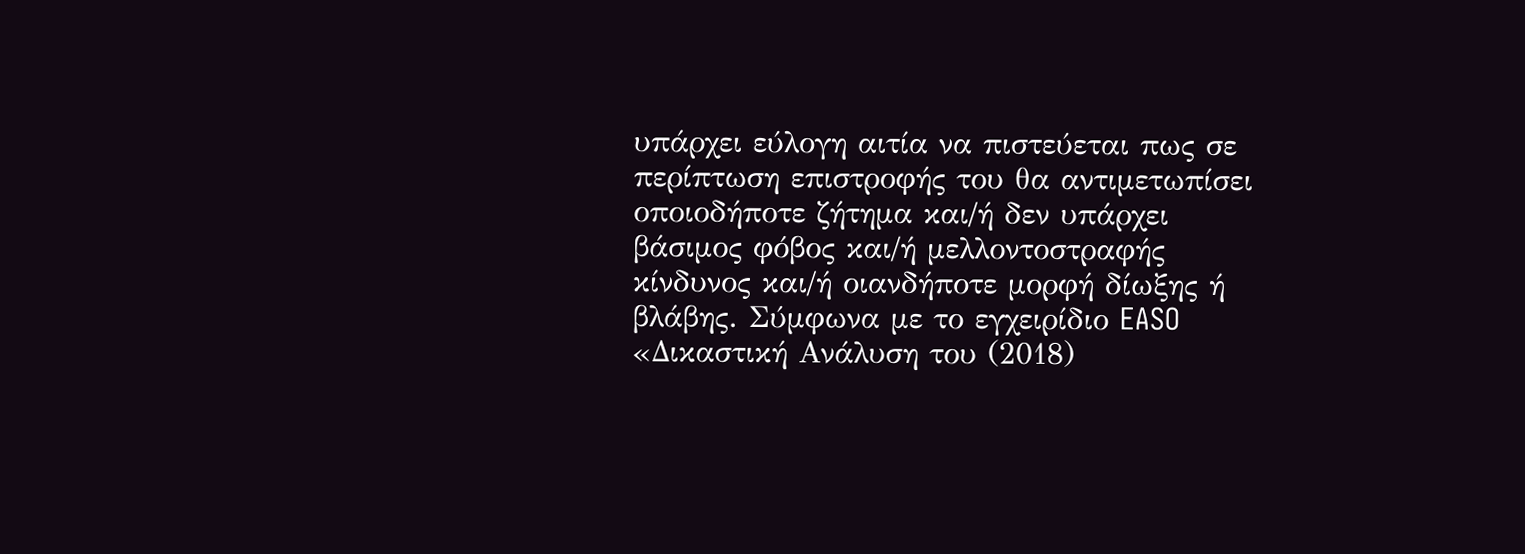υπάρχει εύλογη αιτία να πιστεύεται πως σε περίπτωση επιστροφής του θα αντιμετωπίσει οποιοδήποτε ζήτημα και/ή δεν υπάρχει βάσιμος φόβος και/ή μελλοντοστραφής κίνδυνος και/ή οιανδήποτε μορφή δίωξης ή βλάβης. Σύμφωνα με το εγχειρίδιο EASO «Δικαστική Ανάλυση του (2018)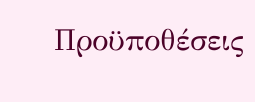Προϋποθέσεις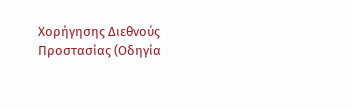Χορήγησης Διεθνούς Προστασίας (Οδηγία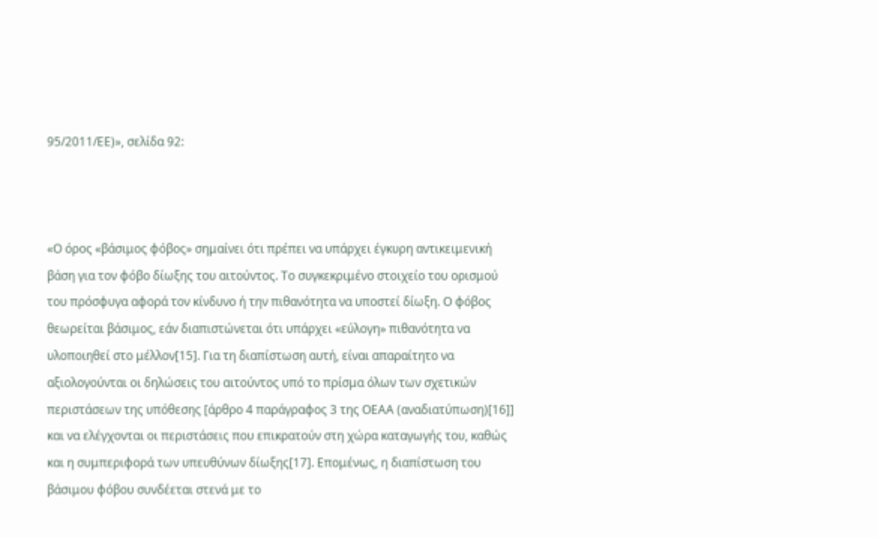95/2011/ΕΕ)», σελίδα 92:



«Ο όρος «βάσιμος φόβος» σημαίνει ότι πρέπει να υπάρχει έγκυρη αντικειμενική βάση για τον φόβο δίωξης του αιτούντος. Το συγκεκριμένο στοιχείο του ορισμού του πρόσφυγα αφορά τον κίνδυνο ή την πιθανότητα να υποστεί δίωξη. Ο φόβος θεωρείται βάσιμος, εάν διαπιστώνεται ότι υπάρχει «εύλογη» πιθανότητα να υλοποιηθεί στο μέλλον[15]. Για τη διαπίστωση αυτή, είναι απαραίτητο να αξιολογούνται οι δηλώσεις του αιτούντος υπό το πρίσμα όλων των σχετικών περιστάσεων της υπόθεσης [άρθρο 4 παράγραφος 3 της ΟΕΑΑ (αναδιατύπωση)[16]] και να ελέγχονται οι περιστάσεις που επικρατούν στη χώρα καταγωγής του, καθώς και η συμπεριφορά των υπευθύνων δίωξης[17]. Επομένως, η διαπίστωση του βάσιμου φόβου συνδέεται στενά με το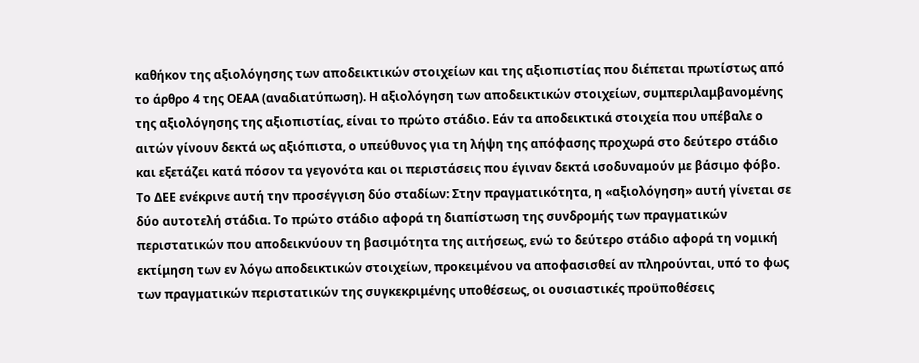καθήκον της αξιολόγησης των αποδεικτικών στοιχείων και της αξιοπιστίας που διέπεται πρωτίστως από το άρθρο 4 της ΟΕΑΑ (αναδιατύπωση). Η αξιολόγηση των αποδεικτικών στοιχείων, συμπεριλαμβανομένης της αξιολόγησης της αξιοπιστίας, είναι το πρώτο στάδιο. Εάν τα αποδεικτικά στοιχεία που υπέβαλε ο αιτών γίνουν δεκτά ως αξιόπιστα, ο υπεύθυνος για τη λήψη της απόφασης προχωρά στο δεύτερο στάδιο και εξετάζει κατά πόσον τα γεγονότα και οι περιστάσεις που έγιναν δεκτά ισοδυναμούν με βάσιμο φόβο. Το ΔΕΕ ενέκρινε αυτή την προσέγγιση δύο σταδίων: Στην πραγματικότητα, η «αξιολόγηση» αυτή γίνεται σε δύο αυτοτελή στάδια. Το πρώτο στάδιο αφορά τη διαπίστωση της συνδρομής των πραγματικών περιστατικών που αποδεικνύουν τη βασιμότητα της αιτήσεως, ενώ το δεύτερο στάδιο αφορά τη νομική εκτίμηση των εν λόγω αποδεικτικών στοιχείων, προκειμένου να αποφασισθεί αν πληρούνται, υπό το φως των πραγματικών περιστατικών της συγκεκριμένης υποθέσεως, οι ουσιαστικές προϋποθέσεις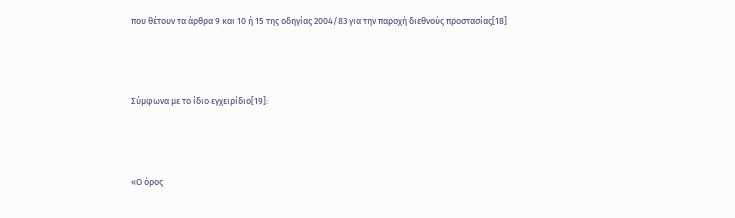που θέτουν τα άρθρα 9 και 10 ή 15 της οδηγίας 2004/83 για την παροχή διεθνούς προστασίας[18]



Σύμφωνα με το ίδιο εγχειρίδιο[19]:



«Ο όρος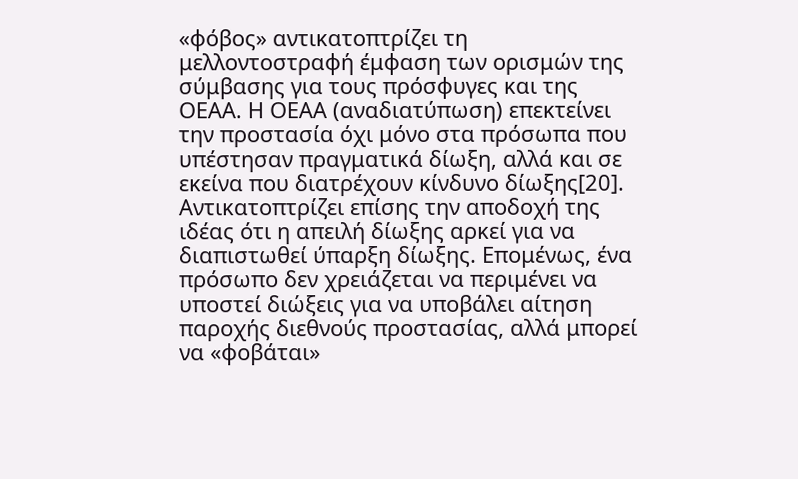«φόβος» αντικατοπτρίζει τη μελλοντοστραφή έμφαση των ορισμών της σύμβασης για τους πρόσφυγες και της ΟΕΑΑ. Η ΟΕΑΑ (αναδιατύπωση) επεκτείνει την προστασία όχι μόνο στα πρόσωπα που υπέστησαν πραγματικά δίωξη, αλλά και σε εκείνα που διατρέχουν κίνδυνο δίωξης[20]. Αντικατοπτρίζει επίσης την αποδοχή της ιδέας ότι η απειλή δίωξης αρκεί για να διαπιστωθεί ύπαρξη δίωξης. Επομένως, ένα πρόσωπο δεν χρειάζεται να περιμένει να υποστεί διώξεις για να υποβάλει αίτηση παροχής διεθνούς προστασίας, αλλά μπορεί να «φοβάται»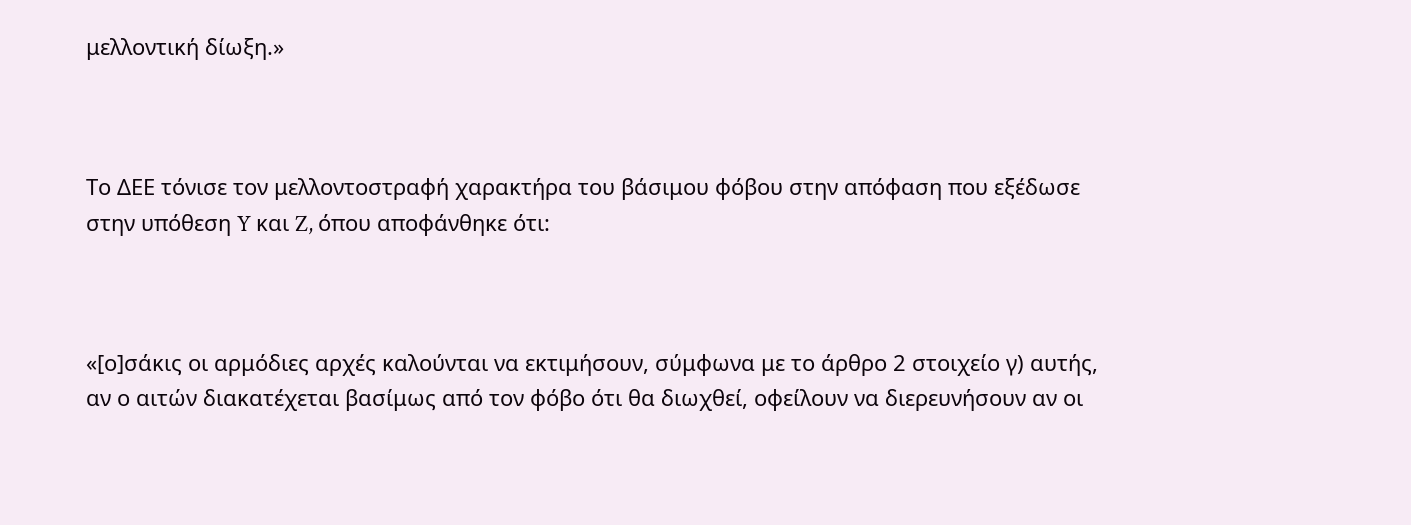μελλοντική δίωξη.»



Το ΔΕΕ τόνισε τον μελλοντοστραφή χαρακτήρα του βάσιμου φόβου στην απόφαση που εξέδωσε στην υπόθεση Y και Z, όπου αποφάνθηκε ότι:



«[ο]σάκις οι αρμόδιες αρχές καλούνται να εκτιμήσουν, σύμφωνα με το άρθρο 2 στοιχείο γ) αυτής, αν ο αιτών διακατέχεται βασίμως από τον φόβο ότι θα διωχθεί, οφείλουν να διερευνήσουν αν οι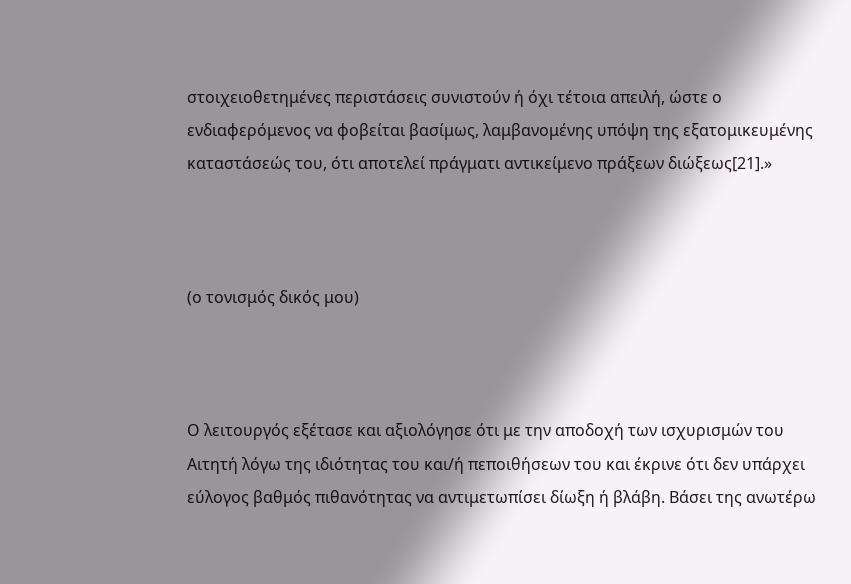στοιχειοθετημένες περιστάσεις συνιστούν ή όχι τέτοια απειλή, ώστε ο ενδιαφερόμενος να φοβείται βασίμως, λαμβανομένης υπόψη της εξατομικευμένης καταστάσεώς του, ότι αποτελεί πράγματι αντικείμενο πράξεων διώξεως[21].»



(ο τονισμός δικός μου)



Ο λειτουργός εξέτασε και αξιολόγησε ότι με την αποδοχή των ισχυρισμών του Αιτητή λόγω της ιδιότητας του και/ή πεποιθήσεων του και έκρινε ότι δεν υπάρχει εύλογος βαθμός πιθανότητας να αντιμετωπίσει δίωξη ή βλάβη. Βάσει της ανωτέρω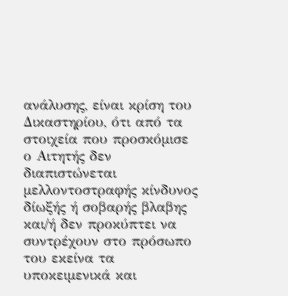ανάλυσης, είναι κρίση του Δικαστηρίου, ότι από τα στοιχεία που προσκόμισε ο Αιτητής δεν διαπιστώνεται μελλοντοστραφής κίνδυνος δίωξής ή σοβαρής βλαβης και/ή δεν προκύπτει να συντρέχουν στο πρόσωπο του εκείνα τα υποκειμενικά και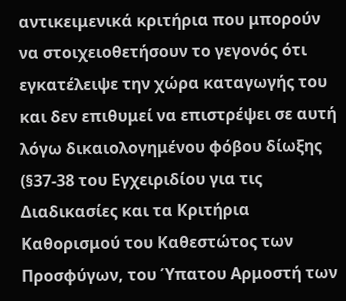αντικειμενικά κριτήρια που μπορούν να στοιχειοθετήσουν το γεγονός ότι εγκατέλειψε την χώρα καταγωγής του και δεν επιθυμεί να επιστρέψει σε αυτή λόγω δικαιολογημένου φόβου δίωξης (§37-38 του Εγχειριδίου για τις Διαδικασίες και τα Κριτήρια Καθορισμού του Καθεστώτος των Προσφύγων, του Ύπατου Αρμοστή των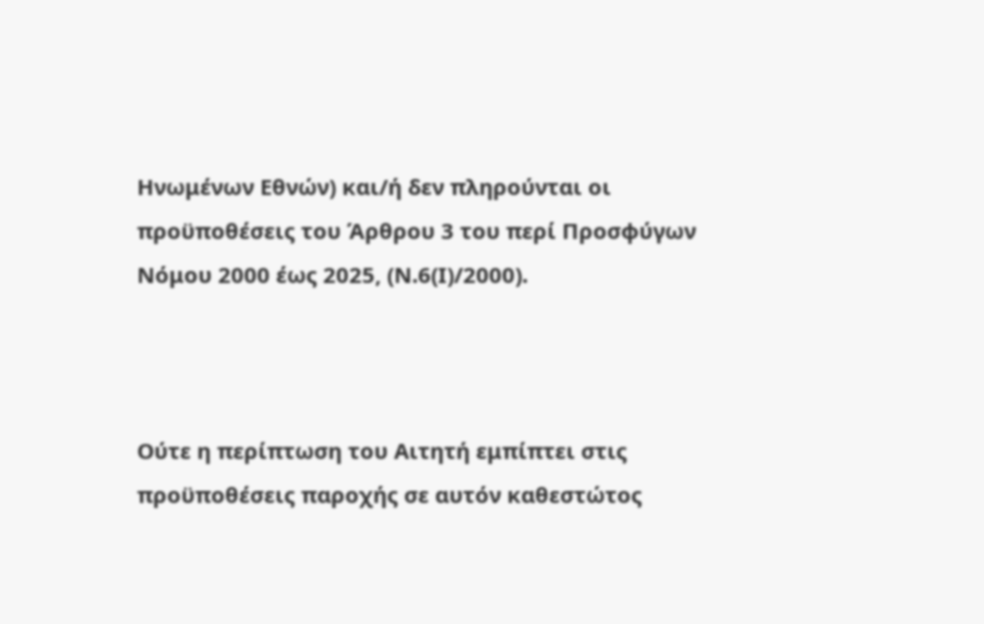Ηνωμένων Εθνών) και/ή δεν πληρούνται οι προϋποθέσεις του Άρθρου 3 του περί Προσφύγων Νόμου 2000 έως 2025, (Ν.6(Ι)/2000).



Ούτε η περίπτωση του Αιτητή εμπίπτει στις προϋποθέσεις παροχής σε αυτόν καθεστώτος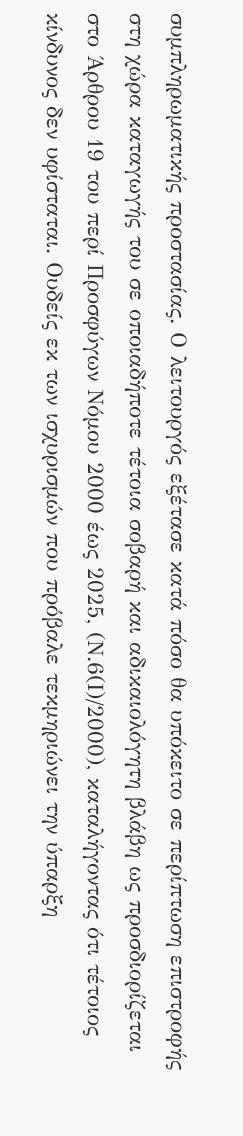συμπληρωματικής προστασίας. Ο λειτουργός εξέτασε κατά πόσο θα υπόκειτο σε περίπτωση επιστροφής στη χώρα καταγωγής του σε οποιαδήποτε τέτοια σοβαρή και αδικαιολόγητη βλάβη ως προσδιορίζεται στο Άρθρου 19 του περί Προσφύγων Νόμου 2000 έως 2025, (Ν.6(Ι)/2000), καταλήγοντας ότι τέτοιος κίνδυνος δεν υφίσταται. Ουδείς εκ των ισχυρισμών που πρόβαλε τεκμηριώνει την ύπαρξη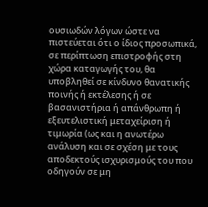ουσιωδών λόγων ώστε να πιστεύεται ότι ο ίδιος προσωπικά, σε περίπτωση επιστροφής στη χώρα καταγωγής του, θα υποβληθεί σε κίνδυνο θανατικής ποινής ή εκτέλεσης ή σε βασανιστήρια ή απάνθρωπη ή εξευτελιστική μεταχείριση ή τιμωρία (ως και η ανωτέρω ανάλυση και σε σχέση με τους αποδεκτούς ισχυρισμούς του που οδηγούν σε μη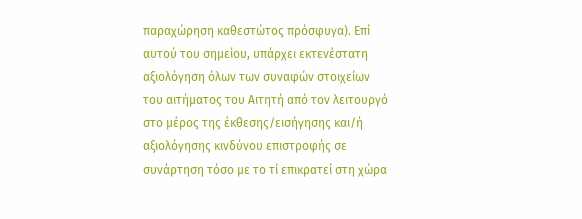παραχώρηση καθεστώτος πρόσφυγα). Επί αυτού του σημείου, υπάρχει εκτενέστατη αξιολόγηση όλων των συναφών στοιχείων του αιτήματος του Αιτητή από τον λειτουργό στο μέρος της έκθεσης/εισήγησης και/ή αξιολόγησης κινδύνου επιστροφής σε συνάρτηση τόσο με το τί επικρατεί στη χώρα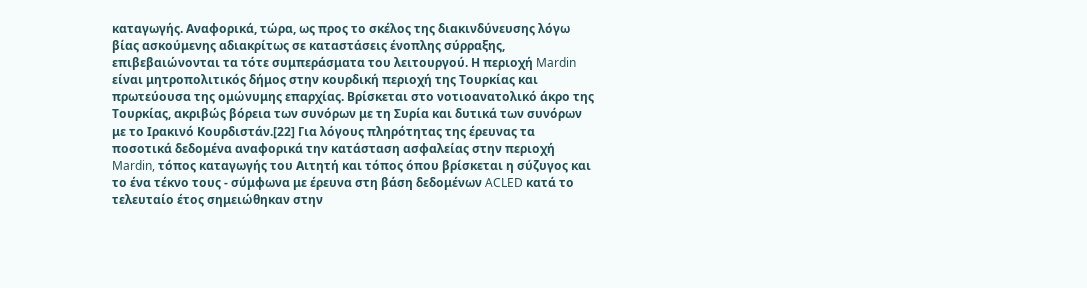καταγωγής. Αναφορικά, τώρα, ως προς το σκέλος της διακινδύνευσης λόγω βίας ασκούμενης αδιακρίτως σε καταστάσεις ένοπλης σύρραξης, επιβεβαιώνονται τα τότε συμπεράσματα του λειτουργού. Η περιοχή Mardin είναι μητροπολιτικός δήμος στην κουρδική περιοχή της Τουρκίας και πρωτεύουσα της ομώνυμης επαρχίας. Bρίσκεται στο νοτιοανατολικό άκρο της Τουρκίας, ακριβώς βόρεια των συνόρων με τη Συρία και δυτικά των συνόρων με το Ιρακινό Κουρδιστάν.[22] Για λόγους πληρότητας της έρευνας τα ποσοτικά δεδομένα αναφορικά την κατάσταση ασφαλείας στην περιοχή Mardin, τόπος καταγωγής του Αιτητή και τόπος όπου βρίσκεται η σύζυγος και το ένα τέκνο τους - σύμφωνα με έρευνα στη βάση δεδομένων ACLED κατά το τελευταίο έτος σημειώθηκαν στην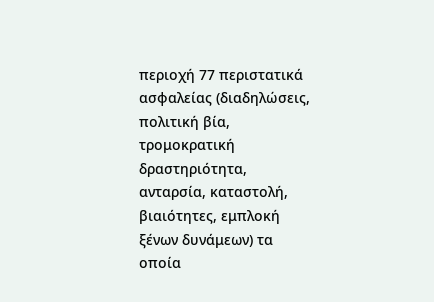περιοχή 77 περιστατικά ασφαλείας (διαδηλώσεις, πολιτική βία, τρομοκρατική δραστηριότητα, ανταρσία, καταστολή, βιαιότητες, εμπλοκή ξένων δυνάμεων) τα οποία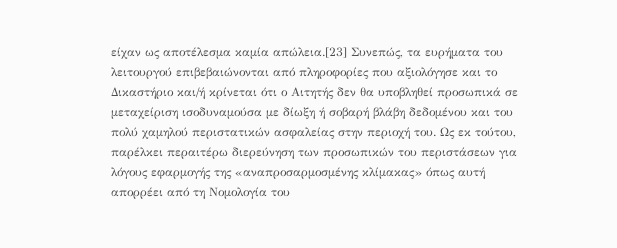είχαν ως αποτέλεσμα καμία απώλεια.[23] Συνεπώς, τα ευρήματα του λειτουργού επιβεβαιώνονται από πληροφορίες που αξιολόγησε και το Δικαστήριο και/ή κρίνεται ότι ο Αιτητής δεν θα υποβληθεί προσωπικά σε μεταχείριση ισοδυναμούσα με δίωξη ή σοβαρή βλάβη δεδομένου και του πολύ χαμηλού περιστατικών ασφαλείας στην περιοχή του. Ως εκ τούτου, παρέλκει περαιτέρω διερεύνηση των προσωπικών του περιστάσεων για λόγους εφαρμογής της «αναπροσαρμοσμένης κλίμακας» όπως αυτή απορρέει από τη Νομολογία του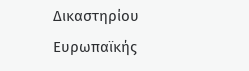Δικαστηρίου Ευρωπαϊκής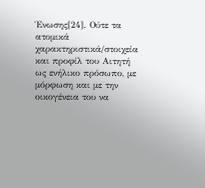Ένωσης[24]. Ούτε τα ατομικά χαρακτηριστικά/στοιχεία και προφίλ του Αιτητή ως ενήλικο πρόσωπο, με μόρφωση και με την οικογένεια του να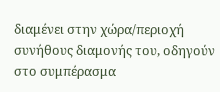διαμένει στην χώρα/περιοχή συνήθους διαμονής του, οδηγούν στο συμπέρασμα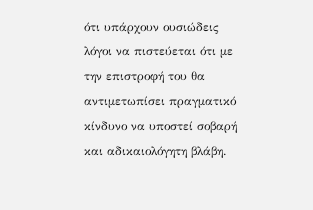ότι υπάρχουν ουσιώδεις λόγοι να πιστεύεται ότι με την επιστροφή του θα αντιμετωπίσει πραγματικό κίνδυνο να υποστεί σοβαρή και αδικαιολόγητη βλάβη.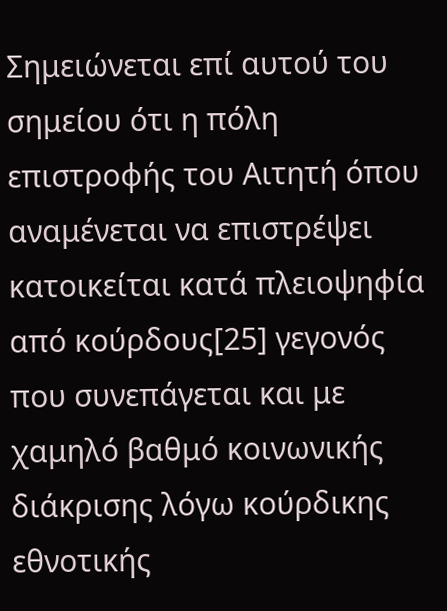Σημειώνεται επί αυτού του σημείου ότι η πόλη επιστροφής του Αιτητή όπου αναμένεται να επιστρέψει κατοικείται κατά πλειοψηφία από κούρδους[25] γεγονός που συνεπάγεται και με χαμηλό βαθμό κοινωνικής διάκρισης λόγω κούρδικης εθνοτικής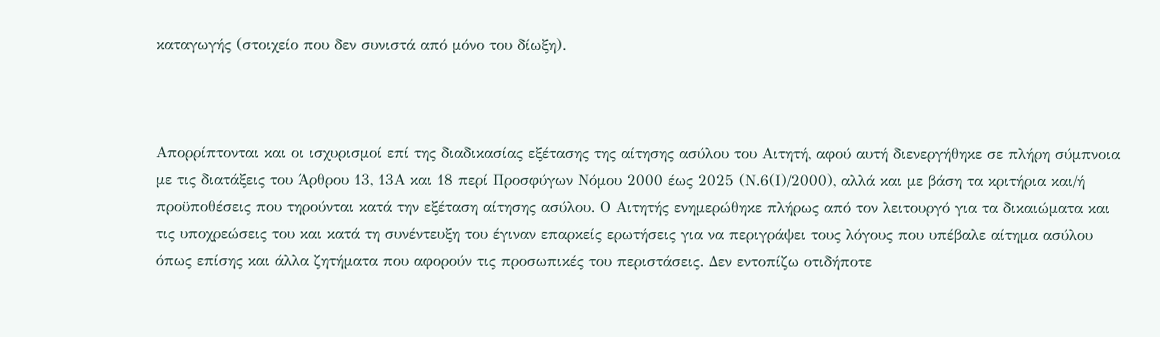καταγωγής (στοιχείο που δεν συνιστά από μόνο του δίωξη).



Απορρίπτονται και οι ισχυρισμοί επί της διαδικασίας εξέτασης της αίτησης ασύλου του Αιτητή, αφού αυτή διενεργήθηκε σε πλήρη σύμπνοια με τις διατάξεις του Άρθρου 13, 13Α και 18 περί Προσφύγων Νόμου 2000 έως 2025 (Ν.6(Ι)/2000), αλλά και με βάση τα κριτήρια και/ή προϋποθέσεις που τηρούνται κατά την εξέταση αίτησης ασύλου. Ο Αιτητής ενημερώθηκε πλήρως από τον λειτουργό για τα δικαιώματα και τις υποχρεώσεις του και κατά τη συνέντευξη του έγιναν επαρκείς ερωτήσεις για να περιγράψει τους λόγους που υπέβαλε αίτημα ασύλου όπως επίσης και άλλα ζητήματα που αφορούν τις προσωπικές του περιστάσεις. Δεν εντοπίζω οτιδήποτε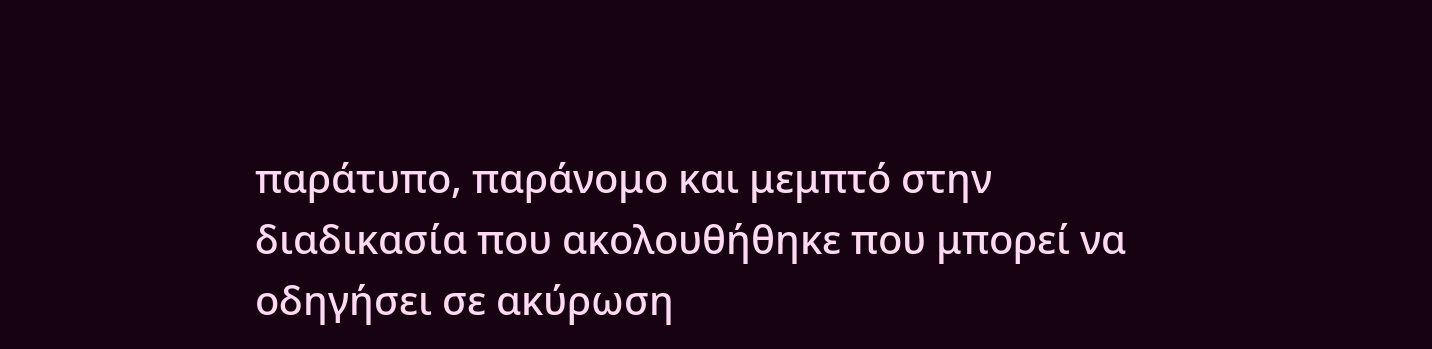παράτυπο, παράνομο και μεμπτό στην διαδικασία που ακολουθήθηκε που μπορεί να οδηγήσει σε ακύρωση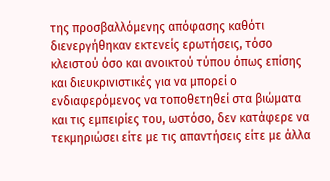της προσβαλλόμενης απόφασης καθότι διενεργήθηκαν εκτενείς ερωτήσεις, τόσο κλειστού όσο και ανοικτού τύπου όπως επίσης και διευκρινιστικές για να μπορεί ο ενδιαφερόμενος να τοποθετηθεί στα βιώματα και τις εμπειρίες του, ωστόσο, δεν κατάφερε να τεκμηριώσει είτε με τις απαντήσεις είτε με άλλα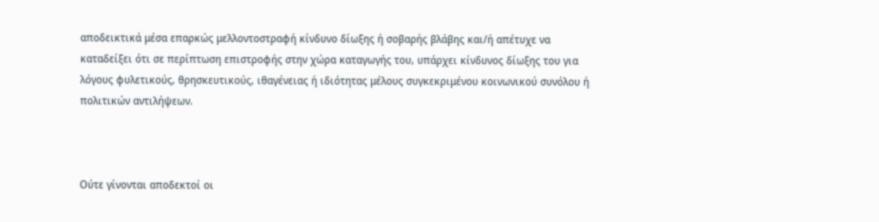αποδεικτικά μέσα επαρκώς μελλοντοστραφή κίνδυνο δίωξης ή σοβαρής βλάβης και/ή απέτυχε να καταδείξει ότι σε περίπτωση επιστροφής στην χώρα καταγωγής του, υπάρχει κίνδυνος δίωξης του για λόγους φυλετικούς, θρησκευτικούς, ιθαγένειας ή ιδιότητας μέλους συγκεκριμένου κοινωνικού συνόλου ή πολιτικών αντιλήψεων.



Ούτε γίνονται αποδεκτοί οι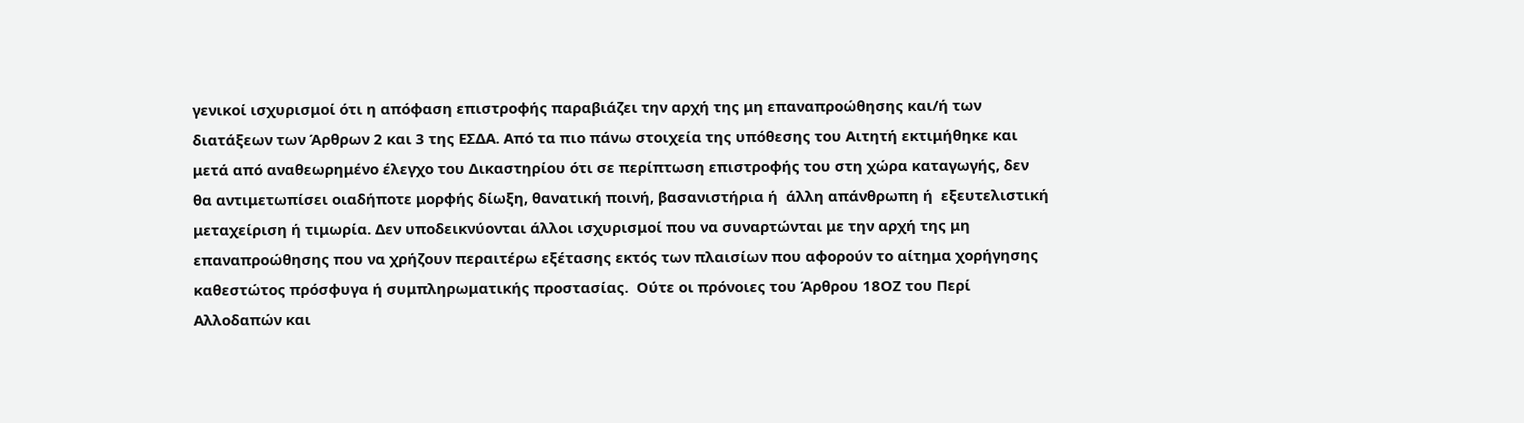γενικοί ισχυρισμοί ότι η απόφαση επιστροφής παραβιάζει την αρχή της μη επαναπροώθησης και/ή των διατάξεων των Άρθρων 2 και 3 της ΕΣΔΑ. Από τα πιο πάνω στοιχεία της υπόθεσης του Αιτητή εκτιμήθηκε και μετά από αναθεωρημένο έλεγχο του Δικαστηρίου ότι σε περίπτωση επιστροφής του στη χώρα καταγωγής, δεν θα αντιμετωπίσει οιαδήποτε μορφής δίωξη, θανατική ποινή, βασανιστήρια ή  άλλη απάνθρωπη ή  εξευτελιστική μεταχείριση ή τιμωρία. Δεν υποδεικνύονται άλλοι ισχυρισμοί που να συναρτώνται με την αρχή της μη επαναπροώθησης που να χρήζουν περαιτέρω εξέτασης εκτός των πλαισίων που αφορούν το αίτημα χορήγησης καθεστώτος πρόσφυγα ή συμπληρωματικής προστασίας.  Ούτε οι πρόνοιες του Άρθρου 18ΟΖ του Περί Αλλοδαπών και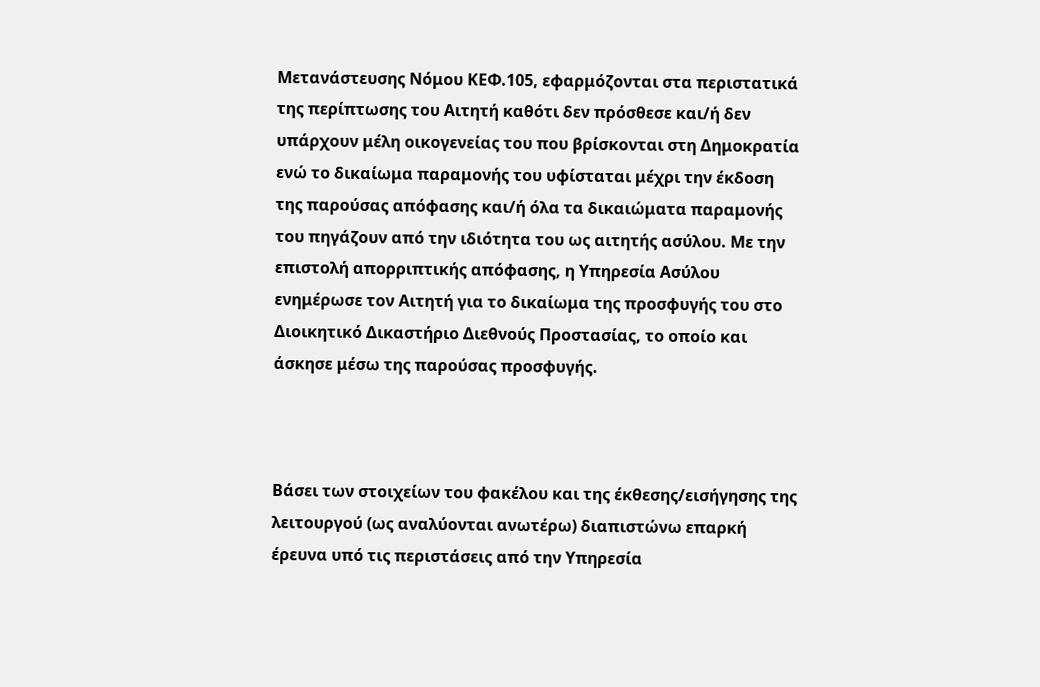Μετανάστευσης Νόμου ΚΕΦ.105, εφαρμόζονται στα περιστατικά της περίπτωσης του Αιτητή καθότι δεν πρόσθεσε και/ή δεν υπάρχουν μέλη οικογενείας του που βρίσκονται στη Δημοκρατία ενώ το δικαίωμα παραμονής του υφίσταται μέχρι την έκδοση της παρούσας απόφασης και/ή όλα τα δικαιώματα παραμονής του πηγάζουν από την ιδιότητα του ως αιτητής ασύλου. Με την επιστολή απορριπτικής απόφασης, η Υπηρεσία Ασύλου ενημέρωσε τον Αιτητή για το δικαίωμα της προσφυγής του στο Διοικητικό Δικαστήριο Διεθνούς Προστασίας, το οποίο και άσκησε μέσω της παρούσας προσφυγής.



Βάσει των στοιχείων του φακέλου και της έκθεσης/εισήγησης της λειτουργού (ως αναλύονται ανωτέρω) διαπιστώνω επαρκή έρευνα υπό τις περιστάσεις από την Υπηρεσία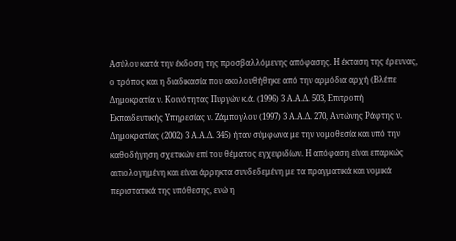Ασύλου κατά την έκδοση της προσβαλλόμενης απόφασης. Η έκταση της έρευνας, ο τρόπος και η διαδικασία που ακολουθήθηκε από την αρμόδια αρχή (Βλέπε Δημοκρατία ν. Κοινότητας Πυργών κ.ά. (1996) 3 Α.Α.Δ. 503, Επιτροπή Εκπαιδευτικής Υπηρεσίας ν. Ζάμπογλου (1997) 3 Α.Α.Δ. 270, Αντώνης Ράφτης ν. Δημοκρατίας (2002) 3 Α.Α.Δ. 345) ήταν σύμφωνα με την νομοθεσία και υπό την καθοδήγηση σχετικών επί του θέματος εγχειριδίων. Η απόφαση είναι επαρκώς αιτιολογημένη και είναι άρρηκτα συνδεδεμένη με τα πραγματικά και νομικά περιστατικά της υπόθεσης, ενώ η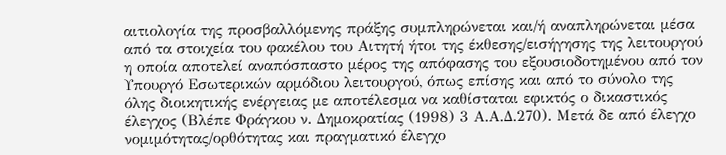αιτιολογία της προσβαλλόμενης πράξης συμπληρώνεται και/ή αναπληρώνεται μέσα από τα στοιχεία του φακέλου του Αιτητή ήτοι της έκθεσης/εισήγησης της λειτουργού η οποία αποτελεί αναπόσπαστο μέρος της απόφασης του εξουσιοδοτημένου από τον Υπουργό Εσωτερικών αρμόδιου λειτουργού, όπως επίσης και από το σύνολο της όλης διοικητικής ενέργειας με αποτέλεσμα να καθίσταται εφικτός ο δικαστικός έλεγχος (Βλέπε Φράγκου ν. Δημοκρατίας (1998) 3 Α.Α.Δ.270). Μετά δε από έλεγχο νομιμότητας/ορθότητας και πραγματικό έλεγχο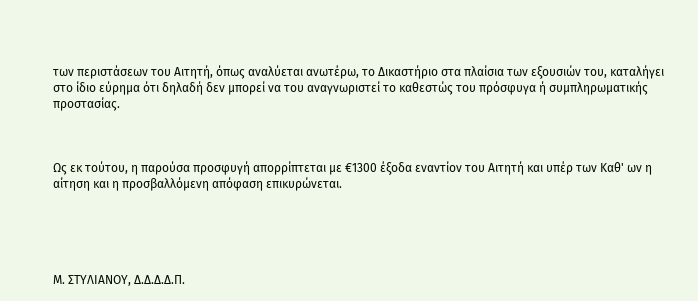των περιστάσεων του Αιτητή, όπως αναλύεται ανωτέρω, το Δικαστήριο στα πλαίσια των εξουσιών του, καταλήγει στο ίδιο εύρημα ότι δηλαδή δεν μπορεί να του αναγνωριστεί το καθεστώς του πρόσφυγα ή συμπληρωματικής προστασίας.



Ως εκ τούτου, η παρούσα προσφυγή απορρίπτεται με €1300 έξοδα εναντίον του Αιτητή και υπέρ των Καθ' ων η αίτηση και η προσβαλλόμενη απόφαση επικυρώνεται.





Μ. ΣΤΥΛΙΑΝΟΥ, Δ.Δ.Δ.Δ.Π.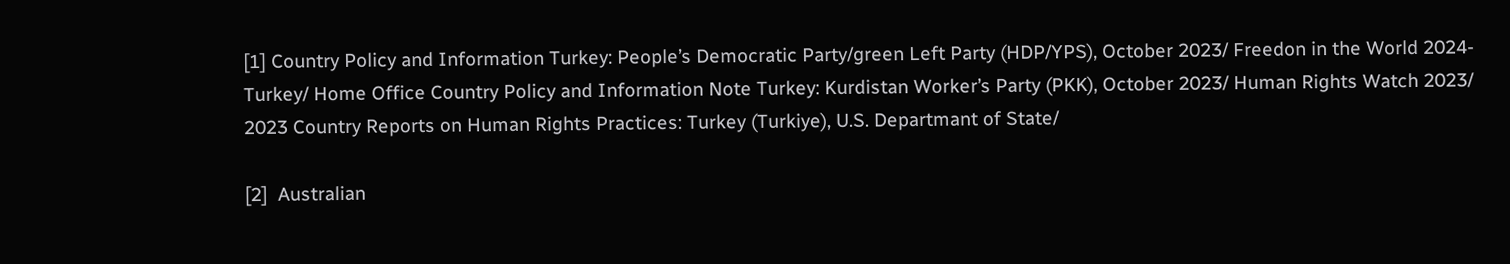[1] Country Policy and Information Turkey: People’s Democratic Party/green Left Party (HDP/YPS), October 2023/ Freedon in the World 2024-Turkey/ Home Office Country Policy and Information Note Turkey: Kurdistan Worker’s Party (PKK), October 2023/ Human Rights Watch 2023/ 2023 Country Reports on Human Rights Practices: Turkey (Turkiye), U.S. Departmant of State/

[2]  Australian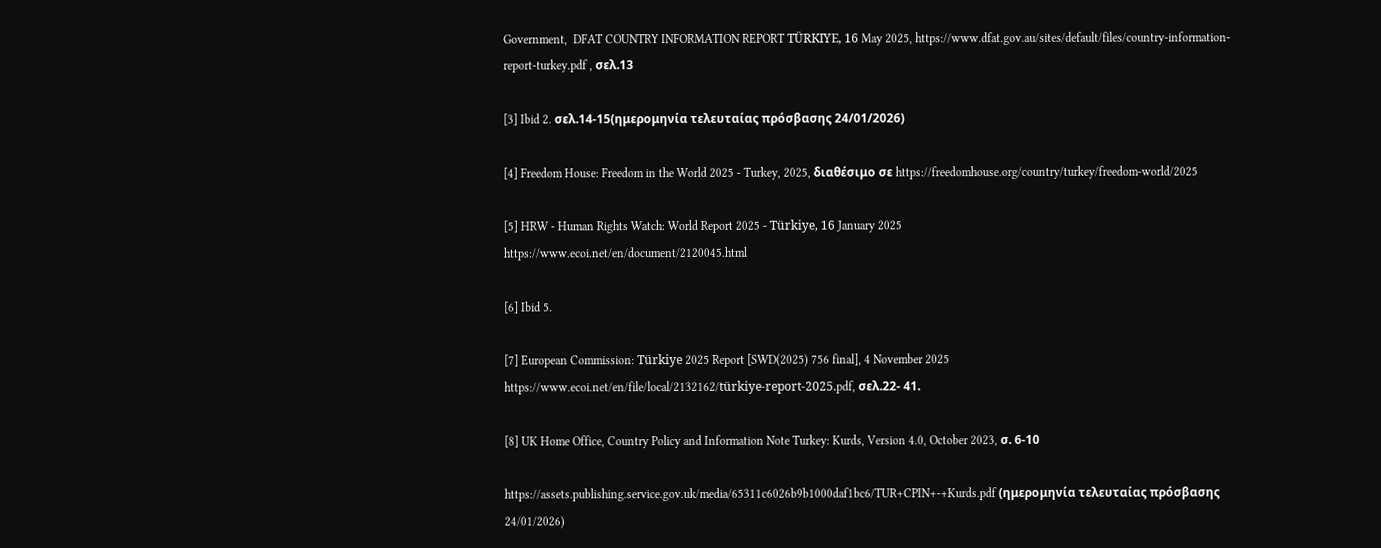Government,  DFAT COUNTRY INFORMATION REPORT TÜRKIYE, 16 May 2025, https://www.dfat.gov.au/sites/default/files/country-information-report-turkey.pdf , σελ.13

[3] Ibid 2. σελ.14-15(ημερομηνία τελευταίας πρόσβασης 24/01/2026)

[4] Freedom House: Freedom in the World 2025 - Turkey, 2025, διαθέσιμο σε https://freedomhouse.org/country/turkey/freedom-world/2025

[5] HRW - Human Rights Watch: World Report 2025 - Türkiye, 16 January 2025
https://www.ecoi.net/en/document/2120045.html

[6] Ibid 5.

[7] European Commission: Türkiye 2025 Report [SWD(2025) 756 final], 4 November 2025
https://www.ecoi.net/en/file/local/2132162/türkiye-report-2025.pdf, σελ.22- 41.

[8] UK Home Office, Country Policy and Information Note Turkey: Kurds, Version 4.0, October 2023, σ. 6-10

https://assets.publishing.service.gov.uk/media/65311c6026b9b1000daf1bc6/TUR+CPIN+-+Kurds.pdf (ημερομηνία τελευταίας πρόσβασης 24/01/2026)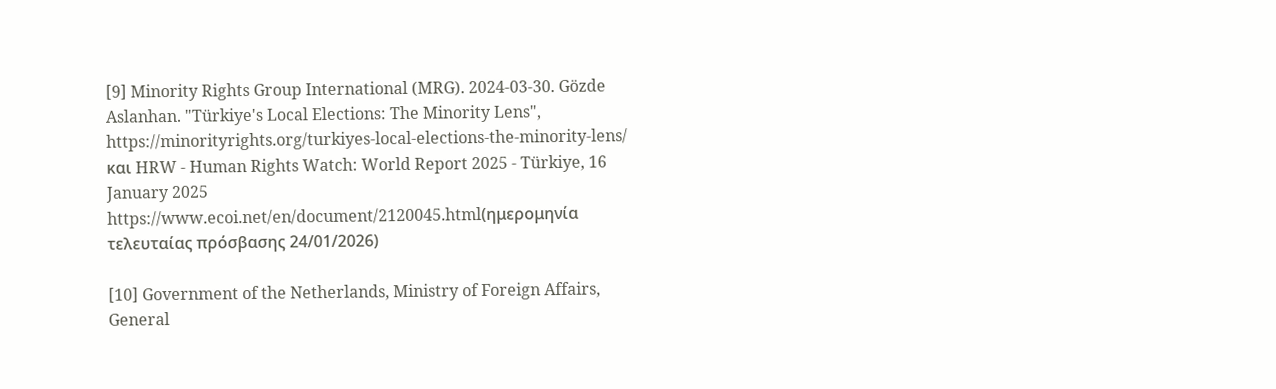[9] Minority Rights Group International (MRG). 2024-03-30. Gözde Aslanhan. "Türkiye's Local Elections: The Minority Lens", https://minorityrights.org/turkiyes-local-elections-the-minority-lens/ και HRW - Human Rights Watch: World Report 2025 - Türkiye, 16 January 2025
https://www.ecoi.net/en/document/2120045.html(ημερομηνία τελευταίας πρόσβασης 24/01/2026)

[10] Government of the Netherlands, Ministry of Foreign Affairs, General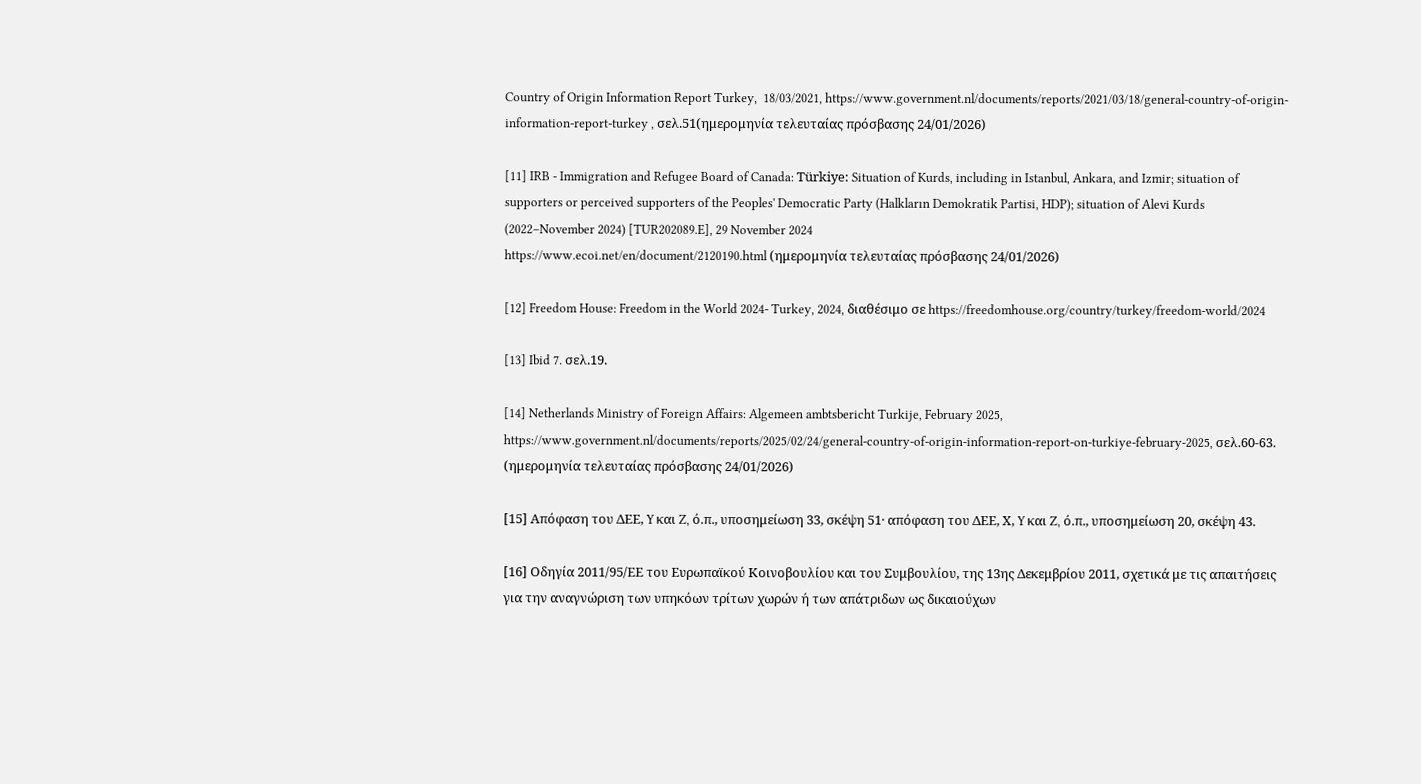Country of Origin Information Report Turkey,  18/03/2021, https://www.government.nl/documents/reports/2021/03/18/general-country-of-origin-information-report-turkey , σελ.51(ημερομηνία τελευταίας πρόσβασης 24/01/2026)

[11] IRB - Immigration and Refugee Board of Canada: Türkiye: Situation of Kurds, including in Istanbul, Ankara, and Izmir; situation of supporters or perceived supporters of the Peoples' Democratic Party (Halkların Demokratik Partisi, HDP); situation of Alevi Kurds (2022–November 2024) [TUR202089.E], 29 November 2024
https://www.ecoi.net/en/document/2120190.html (ημερομηνία τελευταίας πρόσβασης 24/01/2026)

[12] Freedom House: Freedom in the World 2024- Turkey, 2024, διαθέσιμο σε https://freedomhouse.org/country/turkey/freedom-world/2024

[13] Ibid 7. σελ.19.

[14] Netherlands Ministry of Foreign Affairs: Algemeen ambtsbericht Turkije, February 2025, https://www.government.nl/documents/reports/2025/02/24/general-country-of-origin-information-report-on-turkiye-february-2025, σελ.60-63. (ημερομηνία τελευταίας πρόσβασης 24/01/2026)

[15] Απόφαση του ΔΕΕ, Y και Z, ό.π., υποσημείωση 33, σκέψη 51· απόφαση του ΔΕΕ, Χ, Y και Z, ό.π., υποσημείωση 20, σκέψη 43.

[16] Οδηγία 2011/95/ΕΕ του Ευρωπαϊκού Κοινοβουλίου και του Συμβουλίου, της 13ης Δεκεμβρίου 2011, σχετικά με τις απαιτήσεις για την αναγνώριση των υπηκόων τρίτων χωρών ή των απάτριδων ως δικαιούχων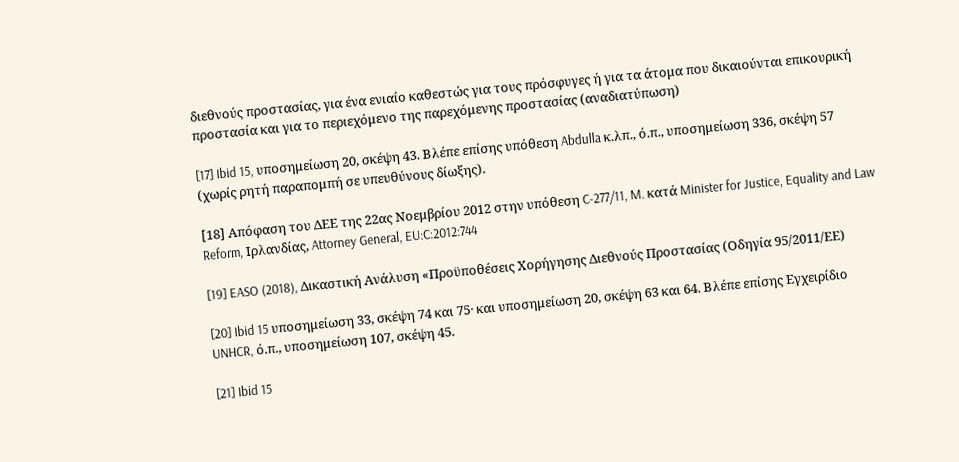διεθνούς προστασίας, για ένα ενιαίο καθεστώς για τους πρόσφυγες ή για τα άτομα που δικαιούνται επικουρική προστασία και για το περιεχόμενο της παρεχόμενης προστασίας (αναδιατύπωση)

[17] Ibid 15, υποσημείωση 20, σκέψη 43. Βλέπε επίσης υπόθεση Abdulla κ.λπ., ό.π., υποσημείωση 336, σκέψη 57 (χωρίς ρητή παραπομπή σε υπευθύνους δίωξης).

[18] Απόφαση του ΔΕΕ της 22ας Νοεμβρίου 2012 στην υπόθεση C-277/11, M. κατά Minister for Justice, Equality and Law Reform, Ιρλανδίας, Attorney General, EU:C:2012:744

[19] EASO (2018), Δικαστική Ανάλυση «Προϋποθέσεις Χορήγησης Διεθνούς Προστασίας (Οδηγία 95/2011/ΕΕ)

[20] Ibid 15 υποσημείωση 33, σκέψη 74 και 75· και υποσημείωση 20, σκέψη 63 και 64. Βλέπε επίσης Εγχειρίδιο UNHCR, ό.π., υποσημείωση 107, σκέψη 45.

[21] Ibid 15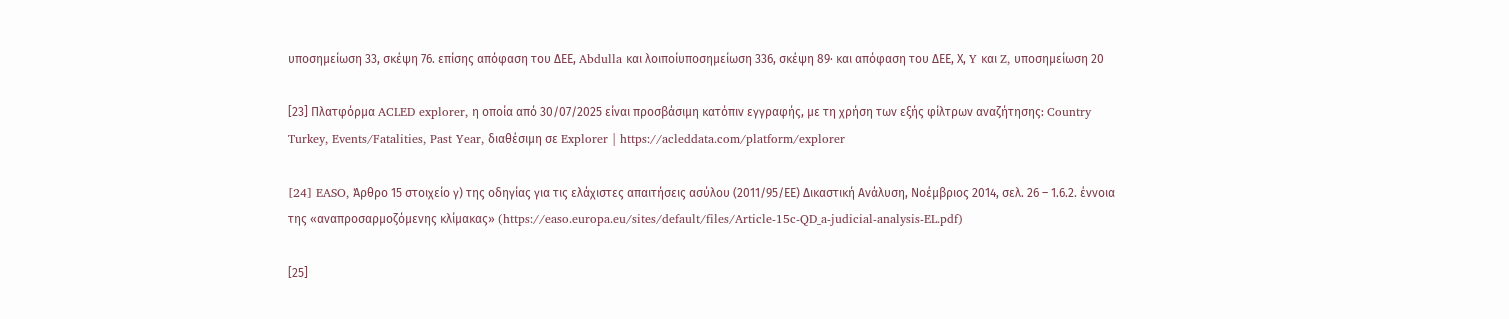υποσημείωση 33, σκέψη 76. επίσης απόφαση του ΔΕΕ, Abdulla και λοιποίυποσημείωση 336, σκέψη 89· και απόφαση του ΔΕΕ, Χ, Y και Z, υποσημείωση 20

[23] Πλατφόρμα ACLED explorer, η οποία από 30/07/2025 είναι προσβάσιμη κατόπιν εγγραφής, με τη χρήση των εξής φίλτρων αναζήτησης: Country Turkey, Events/Fatalities, Past Year, διαθέσιμη σε Explorer | https://acleddata.com/platform/explorer

[24] EASO, Άρθρο 15 στοιχείο γ) της οδηγίας για τις ελάχιστες απαιτήσεις ασύλου (2011/95/ΕΕ) Δικαστική Ανάλυση, Νοέμβριος 2014, σελ. 26 – 1.6.2. έννοια της «αναπροσαρμοζόμενης κλίμακας» (https://easo.europa.eu/sites/default/files/Article-15c-QD_a-judicial-analysis-EL.pdf)

[25]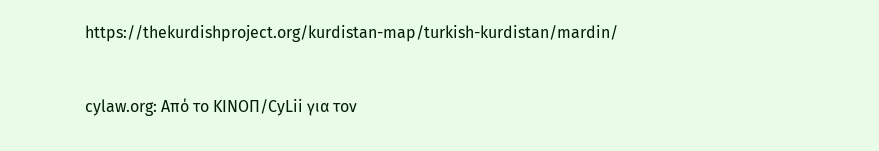https://thekurdishproject.org/kurdistan-map/turkish-kurdistan/mardin/


cylaw.org: Από το ΚΙΝOΠ/CyLii για τον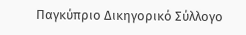Παγκύπριο Δικηγορικό Σύλλογο